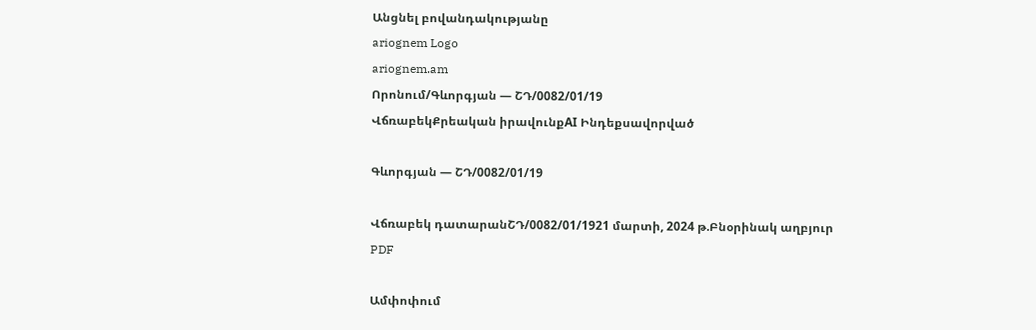Անցնել բովանդակությանը
ariognem Logo
ariognem.am
Որոնում/Գևորգյան — ՇԴ/0082/01/19
ՎճռաբեկՔրեական իրավունքAI Ինդեքսավորված

Գևորգյան — ՇԴ/0082/01/19

Վճռաբեկ դատարանՇԴ/0082/01/1921 մարտի, 2024 թ.Բնօրինակ աղբյուր
PDF

Ամփոփում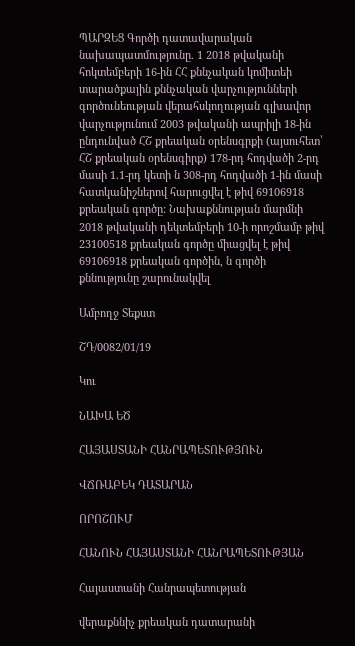ՊԱՐԶԵՑ Գործի դատավարական նախապատմությունը. 1 2018 թվականի հոկտեմբերի 16-ին ՀՀ քննչական կոմիտեի տարածքային քննչական վարչությունների գործունեության վերահսկողության գլխավոր վարչությունում 2003 թվականի ապրիլի 18-ին ընդունված ՀՇ քրեական օրենսգրքի (այսուհետ՝ ՀՇ քրեական օրենսգիրք) 178-րդ հոդվածի 2-րդ մասի 1.1-րդ կետի ն 308-րդ հոդվածի 1-ին մասի հատկանիշներով հարուցվել է թիվ 69106918 քրեական գործը: Նախաքննության մարմնի 2018 թվականի դեկտեմբերի 10-ի որոշմամբ թիվ 23100518 քրեական գործը միացվել է թիվ 69106918 քրեական գործին, ն գործի քննությունը շարունակվել

Ամբողջ Տեքստ

ՇԴ/0082/01/19

Կու

ՆԱԽԱ ԵԾ

ՀԱՅԱՍՏԱՆԻ ՀԱՆՐԱՊԵՏՈՒԹՅՈՒՆ

ՎՃՌԱԲԵԿ ԴԱՏԱՐԱՆ

ՈՐՈՇՈՒՄ

ՀԱՆՈՒՆ ՀԱՅԱՍՏԱՆԻ ՀԱՆՐԱՊԵՏՈՒԹՅԱՆ

Հայաստանի Հանրապետության

վերաքննիչ քրեական դատարանի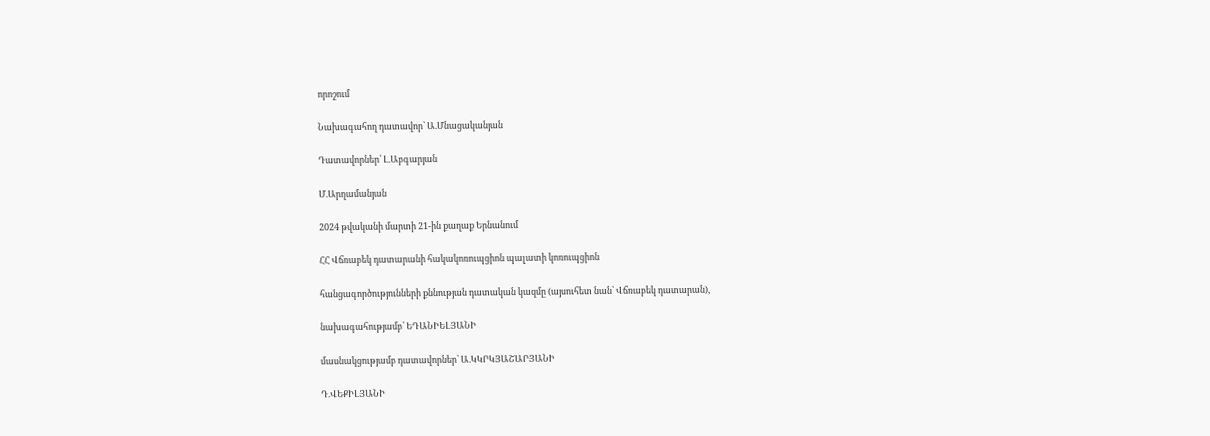որոշում

Նախագահող դատավոր՝ Ա.Մնացականյան

Դատավորներ՝ Լ.Աբգարյան

Մ.Արղամանյան

2024 թվականի մարտի 21-ին քաղաք Երնանում

ՀՀ Վճռաբեկ դատարանի հակակոռուպցիոն պալատի կոռուպցիոն

հանցագործությունների քննության դատական կազմը (այսուհետ նան՝ Վճռաբեկ դատարան),

նախագահությամբ՝ ԵԴԱՆԻԵԼՅԱՆԻ

մասնակցությամբ դատավորներ՝ Ա.ԿԿՐԿՅԱՇԱՐՅԱՆԻ

Դ.ՎԵՔԻԼՅԱՆԻ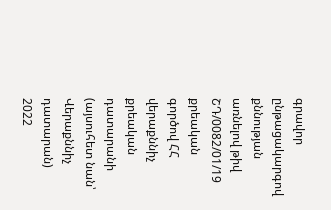գրավոր ընթացակարգով քննության առնելով թիվ ՇԴ/0082/01/19 քրեական գործով ՀՀ վերաքննիչ քրեական դատարանի (այսուհետ նան՝ Վերաքննիչ դատարան) 2022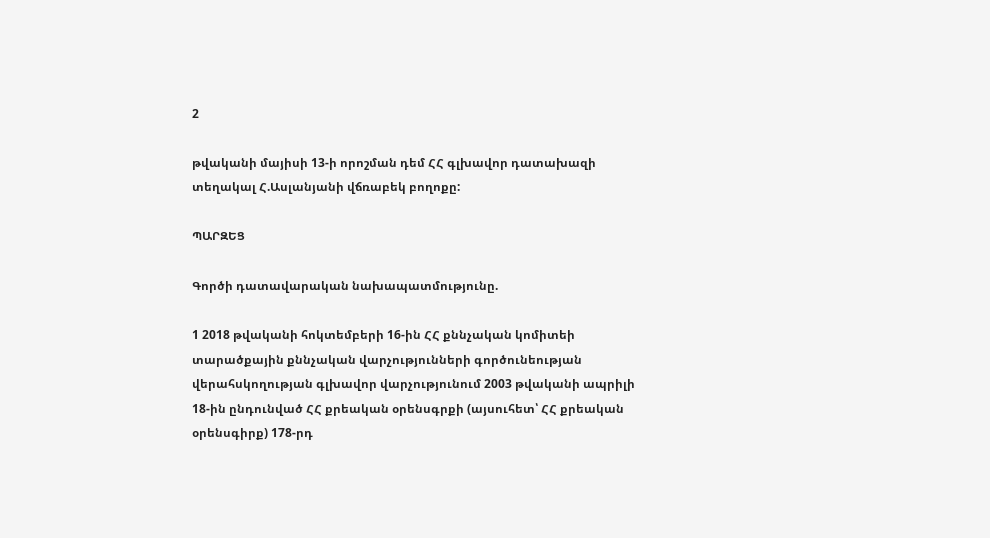2

թվականի մայիսի 13-ի որոշման դեմ ՀՀ գլխավոր դատախազի տեղակալ Հ.Ասլանյանի վճռաբեկ բողոքը:

ՊԱՐԶԵՑ

Գործի դատավարական նախապատմությունը.

1 2018 թվականի հոկտեմբերի 16-ին ՀՀ քննչական կոմիտեի տարածքային քննչական վարչությունների գործունեության վերահսկողության գլխավոր վարչությունում 2003 թվականի ապրիլի 18-ին ընդունված ՀՀ քրեական օրենսգրքի (այսուհետ՝ ՀՀ քրեական օրենսգիրք) 178-րդ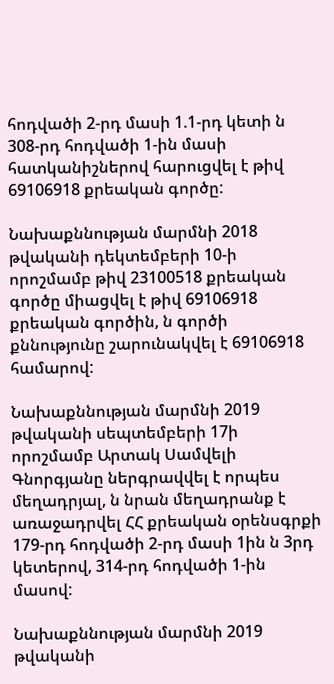հոդվածի 2-րդ մասի 1.1-րդ կետի ն 308-րդ հոդվածի 1-ին մասի հատկանիշներով հարուցվել է թիվ 69106918 քրեական գործը:

Նախաքննության մարմնի 2018 թվականի դեկտեմբերի 10-ի որոշմամբ թիվ 23100518 քրեական գործը միացվել է թիվ 69106918 քրեական գործին, ն գործի քննությունը շարունակվել է 69106918 համարով:

Նախաքննության մարմնի 2019 թվականի սեպտեմբերի 17ի որոշմամբ Արտակ Սամվելի Գնորգյանը ներգրավվել է որպես մեղադրյալ, ն նրան մեղադրանք է առաջադրվել ՀՀ քրեական օրենսգրքի 179-րդ հոդվածի 2-րդ մասի 1ին ն 3րդ կետերով, 314-րդ հոդվածի 1-ին մասով:

Նախաքննության մարմնի 2019 թվականի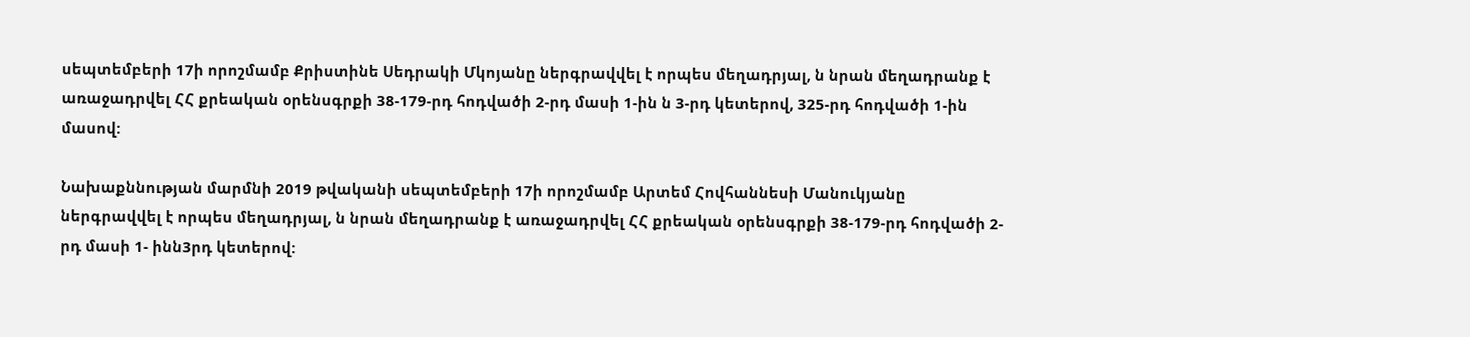սեպտեմբերի 17ի որոշմամբ Քրիստինե Սեդրակի Մկոյանը ներգրավվել է որպես մեղադրյալ, ն նրան մեղադրանք է առաջադրվել ՀՀ քրեական օրենսգրքի 38-179-րդ հոդվածի 2-րդ մասի 1-ին ն 3-րդ կետերով, 325-րդ հոդվածի 1-ին մասով:

Նախաքննության մարմնի 2019 թվականի սեպտեմբերի 17ի որոշմամբ Արտեմ Հովհաննեսի Մանուկյանը ներգրավվել է որպես մեղադրյալ, ն նրան մեղադրանք է առաջադրվել ՀՀ քրեական օրենսգրքի 38-179-րդ հոդվածի 2-րդ մասի 1- ինն3րդ կետերով: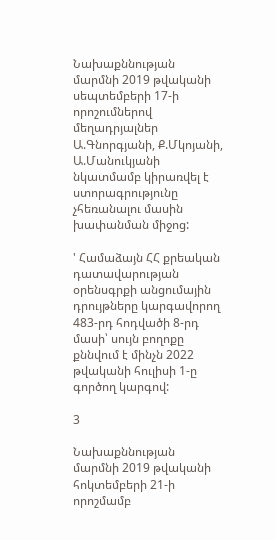Նախաքննության մարմնի 2019 թվականի սեպտեմբերի 17-ի որոշումներով մեղադրյալներ Ա.Գնորգյանի, Ք.Մկոյանի, Ա.Մանուկյանի նկատմամբ կիրառվել է ստորագրությունը չհեռանալու մասին խափանման միջոց:

' Համաձայն ՀՀ քրեական դատավարության օրենսգրքի անցումային դրույթները կարգավորող 483-րդ հոդվածի 8-րդ մասի՝ սույն բողոքը քննվում է մինչն 2022 թվականի հուլիսի 1-ը գործող կարգով:

3

Նախաքննության մարմնի 2019 թվականի հոկտեմբերի 21-ի որոշմամբ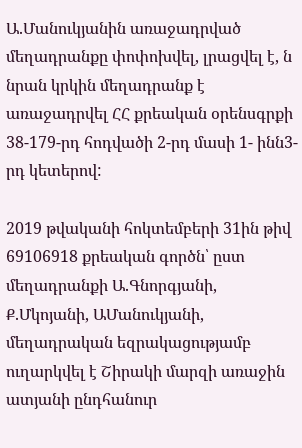Ա.Մանուկյանին առաջադրված մեղադրանքը փոփոխվել, լրացվել է, ն նրան կրկին մեղադրանք է առաջադրվել ՀՀ քրեական օրենսգրքի 38-179-րդ հոդվածի 2-րդ մասի 1- ինն3-րդ կետերով:

2019 թվականի հոկտեմբերի 31ին թիվ 69106918 քրեական գործն՝ ըստ մեղադրանքի Ա.Գնորգյանի, Ք.Մկոյանի, ԱՄանուկյանի, մեղադրական եզրակացությամբ ուղարկվել է Շիրակի մարզի առաջին ատյանի ընդհանուր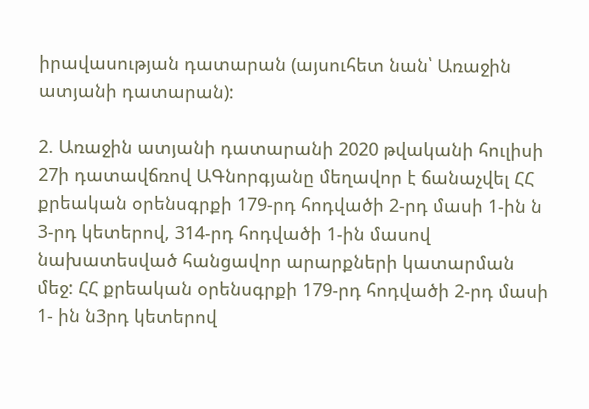իրավասության դատարան (այսուհետ նան՝ Առաջին ատյանի դատարան):

2. Առաջին ատյանի դատարանի 2020 թվականի հուլիսի 27ի դատավճռով ԱԳնորգյանը մեղավոր է ճանաչվել ՀՀ քրեական օրենսգրքի 179-րդ հոդվածի 2-րդ մասի 1-ին ն 3-րդ կետերով, 314-րդ հոդվածի 1-ին մասով նախատեսված հանցավոր արարքների կատարման մեջ: ՀՀ քրեական օրենսգրքի 179-րդ հոդվածի 2-րդ մասի 1- ին ն3րդ կետերով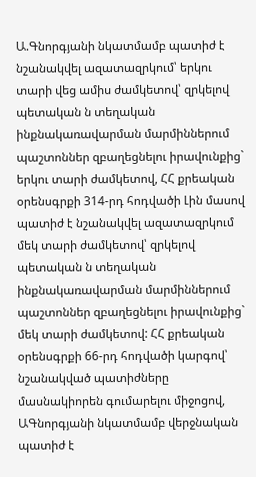Ա.Գնորգյանի նկատմամբ պատիժ է նշանակվել ազատազրկում՝ երկու տարի վեց ամիս ժամկետով՝ զրկելով պետական ն տեղական ինքնակառավարման մարմիններում պաշտոններ զբաղեցնելու իրավունքից` երկու տարի ժամկետով, ՀՀ քրեական օրենսգրքի 314-րդ հոդվածի Լին մասով պատիժ է նշանակվել ազատազրկում մեկ տարի ժամկետով՝ զրկելով պետական ն տեղական ինքնակառավարման մարմիններում պաշտոններ զբաղեցնելու իրավունքից` մեկ տարի ժամկետով: ՀՀ քրեական օրենսգրքի 66-րդ հոդվածի կարգով՝ նշանակված պատիժները մասնակիորեն գումարելու միջոցով, ԱԳնորգյանի նկատմամբ վերջնական պատիժ է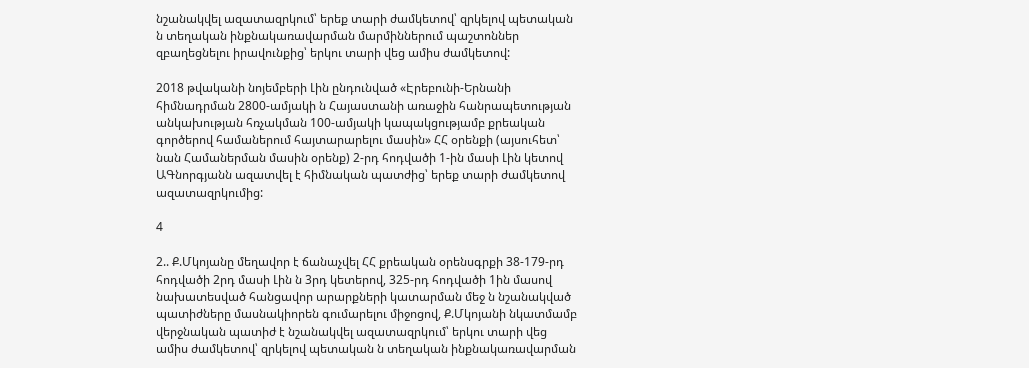նշանակվել ազատազրկում՝ երեք տարի ժամկետով՝ զրկելով պետական ն տեղական ինքնակառավարման մարմիններում պաշտոններ զբաղեցնելու իրավունքից՝ երկու տարի վեց ամիս ժամկետով:

2018 թվականի նոյեմբերի Լին ընդունված «Էրեբունի-Երնանի հիմնադրման 2800-ամյակի ն Հայաստանի առաջին հանրապետության անկախության հռչակման 100-ամյակի կապակցությամբ քրեական գործերով համաներում հայտարարելու մասին» ՀՀ օրենքի (այսուհետ՝ նան Համաներման մասին օրենք) 2-րդ հոդվածի 1-ին մասի Լին կետով ԱԳնորգյանն ազատվել է հիմնական պատժից՝ երեք տարի ժամկետով ազատազրկումից:

4

2.. Ք.Մկոյանը մեղավոր է ճանաչվել ՀՀ քրեական օրենսգրքի 38-179-րդ հոդվածի 2րդ մասի Լին ն 3րդ կետերով, 325-րդ հոդվածի 1ին մասով նախատեսված հանցավոր արարքների կատարման մեջ ն նշանակված պատիժները մասնակիորեն գումարելու միջոցով, Ք.Մկոյանի նկատմամբ վերջնական պատիժ է նշանակվել ազատազրկում՝ երկու տարի վեց ամիս ժամկետով՝ զրկելով պետական ն տեղական ինքնակառավարման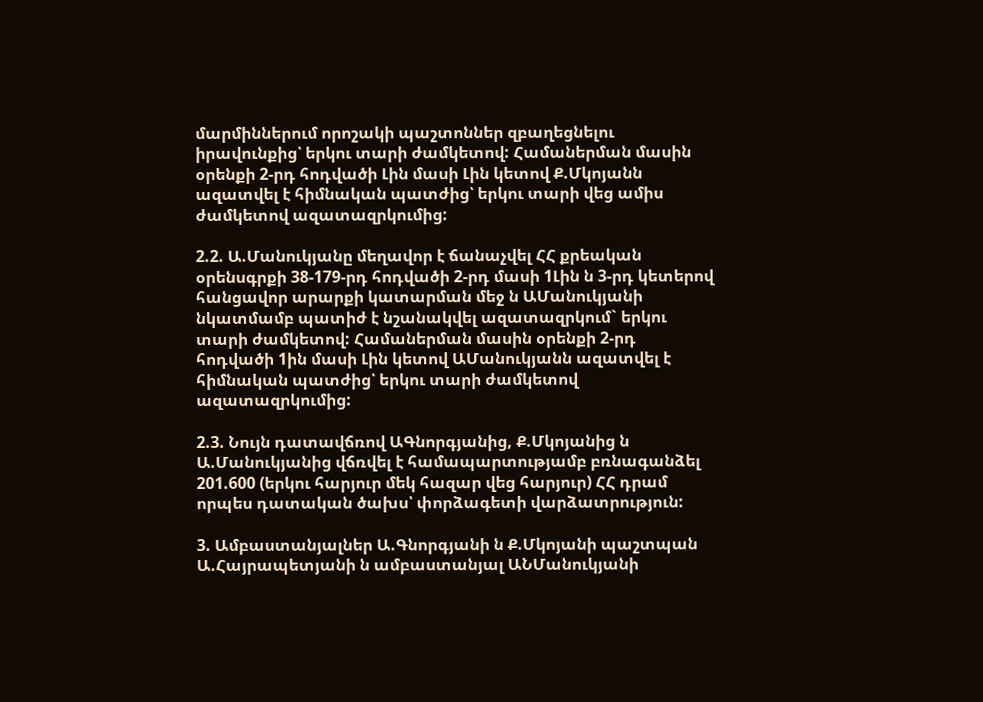մարմիններում որոշակի պաշտոններ զբաղեցնելու իրավունքից՝ երկու տարի ժամկետով: Համաներման մասին օրենքի 2-րդ հոդվածի Լին մասի Լին կետով Ք.Մկոյանն ազատվել է հիմնական պատժից՝ երկու տարի վեց ամիս ժամկետով ազատազրկումից:

2.2. Ա.Մանուկյանը մեղավոր է ճանաչվել ՀՀ քրեական օրենսգրքի 38-179-րդ հոդվածի 2-րդ մասի 1Լին ն 3-րդ կետերով հանցավոր արարքի կատարման մեջ ն ԱՄանուկյանի նկատմամբ պատիժ է նշանակվել ազատազրկում` երկու տարի ժամկետով: Համաներման մասին օրենքի 2-րդ հոդվածի 1ին մասի Լին կետով ԱՄանուկյանն ազատվել է հիմնական պատժից՝ երկու տարի ժամկետով ազատազրկումից:

2.3. Նույն դատավճռով ԱԳնորգյանից, Ք.Մկոյանից ն Ա.Մանուկյանից վճռվել է համապարտությամբ բռնագանձել 201.600 (երկու հարյուր մեկ հազար վեց հարյուր) ՀՀ դրամ որպես դատական ծախս՝ փորձագետի վարձատրություն:

3. Ամբաստանյալներ Ա.Գնորգյանի ն Ք.Մկոյանի պաշտպան Ա.Հայրապետյանի ն ամբաստանյալ ԱՆՄանուկյանի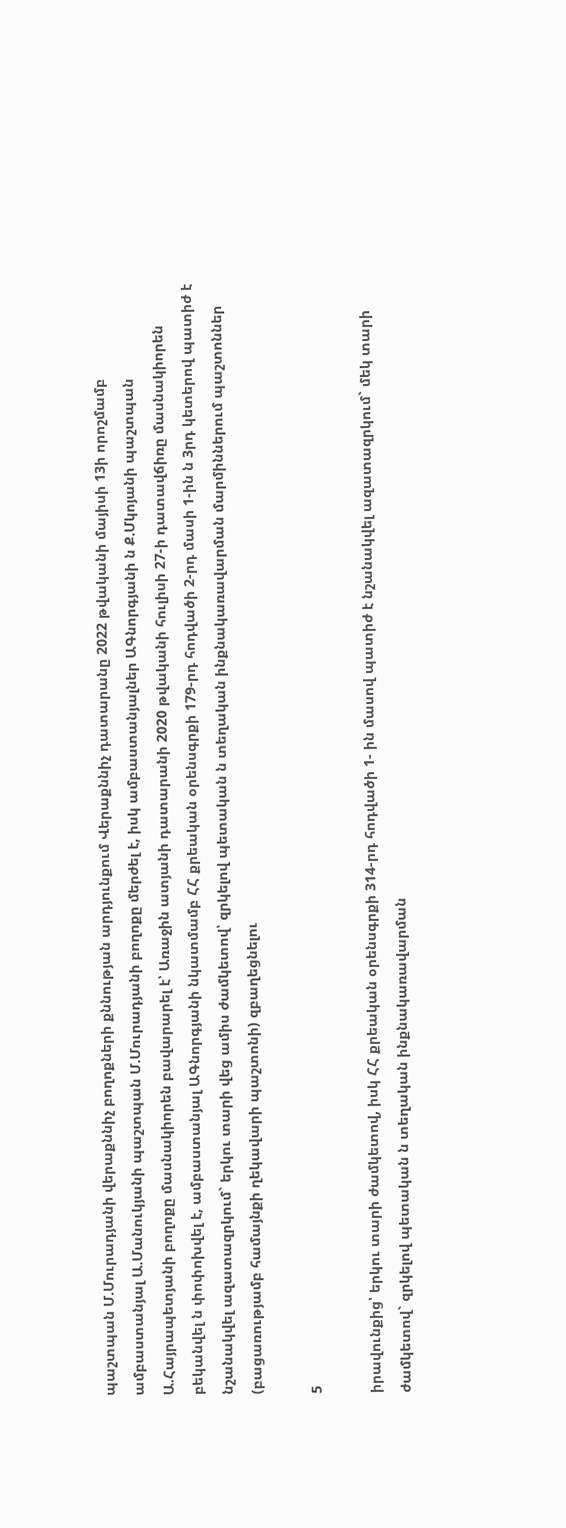պաշտպան Մ.Մուրադյանի վերաքննիչ բողոքների քննության արդյունքում Վերաքննիչ դատարանը 2022 թվականի մայիսի 13ի որոշմամբ ամբաստանյալ Ա.Մանուկյանի պաշտպան Մ.Մուրադյանի բողոքը մերժել է, իսկ ամբաստանյալներ ԱԳնորգյանի ն Ք.Մկոյանի պաշտպան Ա.Հայրապետյանի բողոքը մասնակիորեն բավարարել է՝ Առաջին ատյանի դատարանի 2020 թվականի հուլիսի 27-ի դատավճիռը մասնակիորեն բեկանվել ն փոփոխվել է, ամբաստանյալ ԱԳնորգյանի նկատմամբ ՀՀ քրեական օրենսգրքի 179-րդ հոդվածի 2-րդ մասի 1-ին ն 3րդ կետերով պատիժ է նշանակվել ազատազրկում` երկու տարի վեց ամիս ժամկետով՝ զրկելով պետական ն տեղական ինքնակառավարման մարմիններում պաշտոններ (բացառությամբ համայնքի ղեկավարի պաշտոնի) զբաղեցնելու

5

իրավունքից՝ երկու տարի ժամկետով, իսկ ՀՀ քրեական օրենսգրքի 314-րդ հոդվածի 1- ին մասով պատիժ է նշանակվել ազատազրկում` մեկ տարի ժամկետով` զրկելով պետական ն տեղական ինքնակառավարման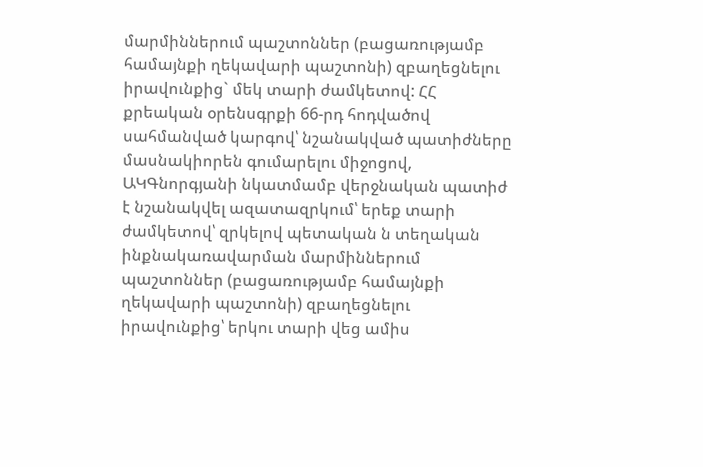մարմիններում պաշտոններ (բացառությամբ համայնքի ղեկավարի պաշտոնի) զբաղեցնելու իրավունքից` մեկ տարի ժամկետով: ՀՀ քրեական օրենսգրքի 66-րդ հոդվածով սահմանված կարգով՝ նշանակված պատիժները մասնակիորեն գումարելու միջոցով, ԱԿԳնորգյանի նկատմամբ վերջնական պատիժ է նշանակվել ազատազրկում՝ երեք տարի ժամկետով՝ զրկելով պետական ն տեղական ինքնակառավարման մարմիններում պաշտոններ (բացառությամբ համայնքի ղեկավարի պաշտոնի) զբաղեցնելու իրավունքից՝ երկու տարի վեց ամիս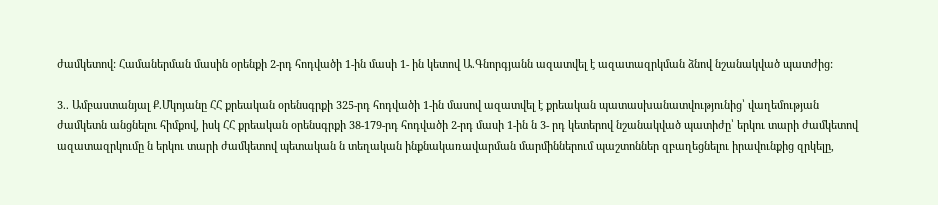ժամկետով: Համաներման մասին օրենքի 2-րդ հոդվածի 1-ին մասի 1- ին կետով Ա.Գնորգյանն ազատվել է ազատազրկման ձնով նշանակված պատժից:

3.. Ամբաստանյալ Ք.Մկոյանը ՀՀ քրեական օրենսգրքի 325-րդ հոդվածի 1-ին մասով ազատվել է քրեական պատասխանատվությունից՝ վաղեմության ժամկետն անցնելու հիմքով, իսկ ՀՀ քրեական օրենսգրքի 38-179-րդ հոդվածի 2-րդ մասի 1-ին ն 3- րդ կետերով նշանակված պատիժը՝ երկու տարի ժամկետով ազատազրկումը ն երկու տարի ժամկետով պետական ն տեղական ինքնակառավարման մարմիններում պաշտոններ զբաղեցնելու իրավունքից զրկելը,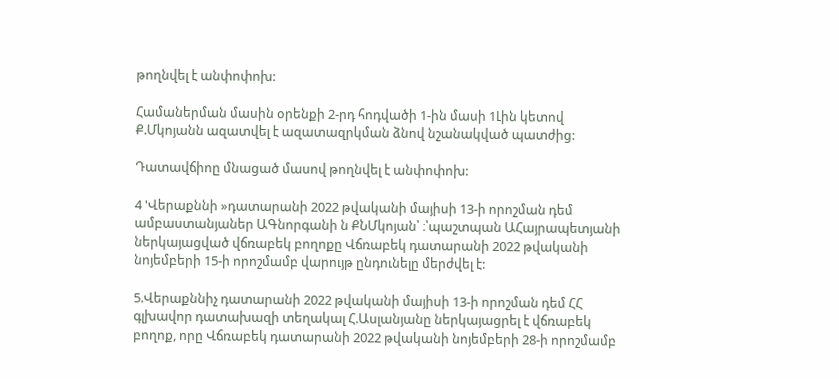թողնվել է անփոփոխ:

Համաներման մասին օրենքի 2-րդ հոդվածի 1-ին մասի 1Լին կետով Ք.Մկոյանն ազատվել է ազատազրկման ձնով նշանակված պատժից:

Դատավճիոը մնացած մասով թողնվել է անփոփոխ:

4 'Վերաքննի »դատարանի 2022 թվականի մայիսի 13-ի որոշման դեմ ամբաստանյաներ ԱԳնորգանի ն ՔՆՄկոյան՝ ։՝պաշտպան ԱՀայրապետյանի ներկայացված վճռաբեկ բողոքը Վճռաբեկ դատարանի 2022 թվականի նոյեմբերի 15-ի որոշմամբ վարույթ ընդունելը մերժվել է:

5.Վերաքննիչ դատարանի 2022 թվականի մայիսի 13-ի որոշման դեմ ՀՀ գլխավոր դատախազի տեղակալ Հ.Ասլանյանը ներկայացրել է վճռաբեկ բողոք, որը Վճռաբեկ դատարանի 2022 թվականի նոյեմբերի 28-ի որոշմամբ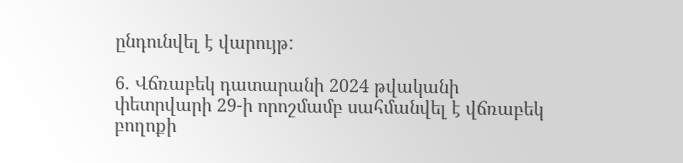ընդունվել է վարույթ:

6. Վճռաբեկ դատարանի 2024 թվականի փետրվարի 29-ի որոշմամբ սահմանվել է վճռաբեկ բողոքի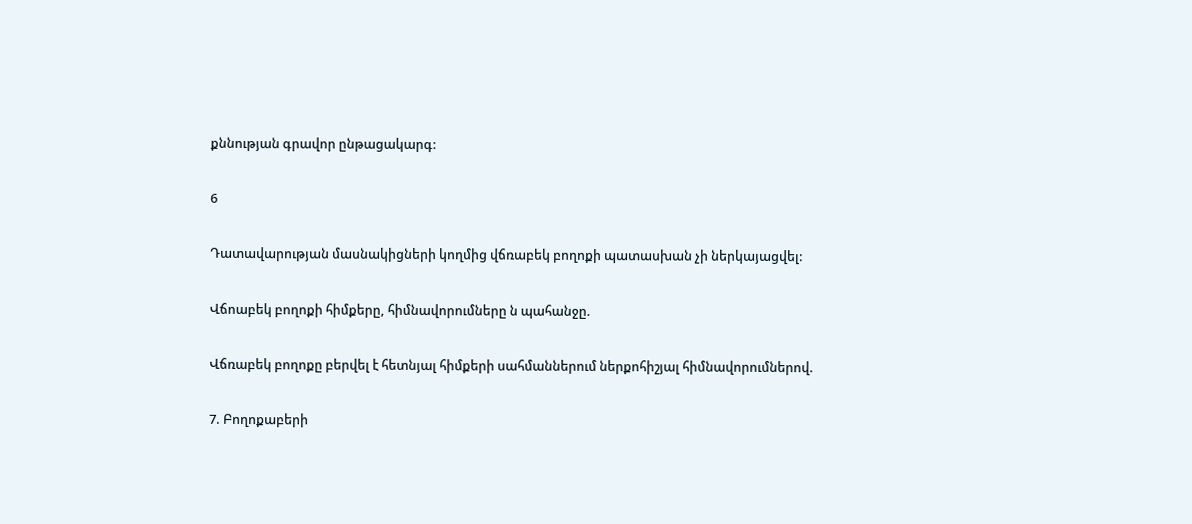քննության գրավոր ընթացակարգ:

6

Դատավարության մասնակիցների կողմից վճռաբեկ բողոքի պատասխան չի ներկայացվել:

Վճոաբեկ բողոքի հիմքերը, հիմնավորումները ն պահանջը.

Վճռաբեկ բողոքը բերվել է հետնյալ հիմքերի սահմաններում ներքոհիշյալ հիմնավորումներով.

7. Բողոքաբերի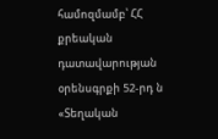համոզմամբ՝ ՀՀ քրեական դատավարության օրենսգրքի 52-րդ ն «Տեղական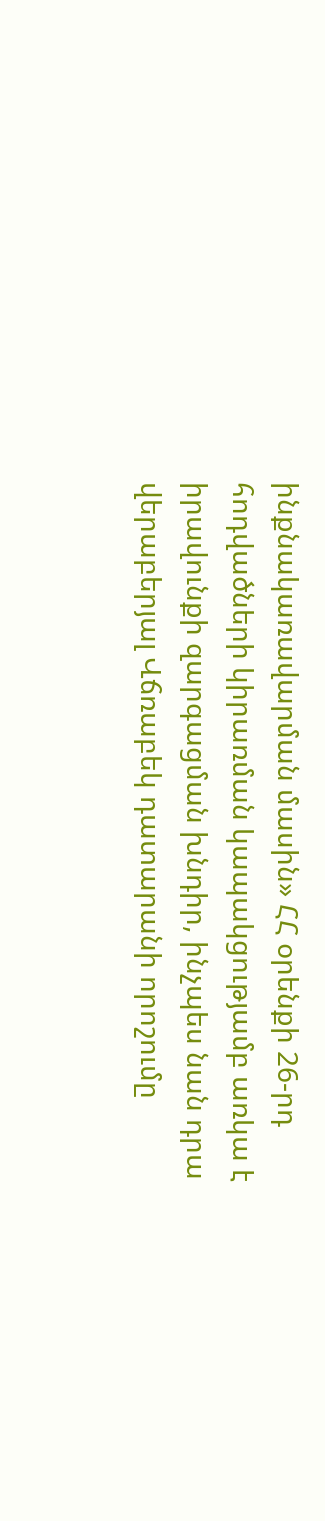ինքնակառավարման մասին» ՀՀ օրենքի 26-րդ հոդվածների կիրառման կապակցությամբ առկա է իրավունքի զարգացման խնդիր, ինչպես նան դրա վերաբերյալ Վճռաբեկ դատարանի որոշումը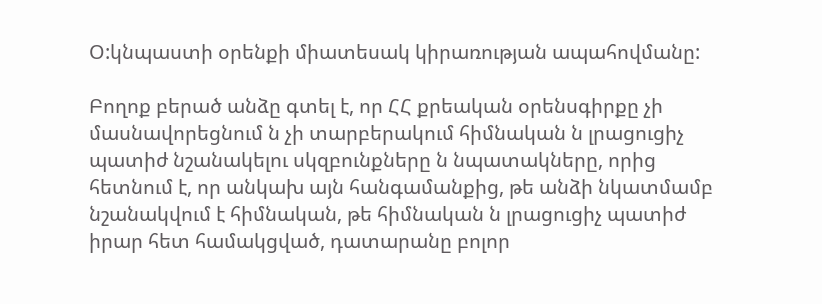Օ:կնպաստի օրենքի միատեսակ կիրառության ապահովմանը:

Բողոք բերած անձը գտել է, որ ՀՀ քրեական օրենսգիրքը չի մասնավորեցնում ն չի տարբերակում հիմնական ն լրացուցիչ պատիժ նշանակելու սկզբունքները ն նպատակները, որից հետնում է, որ անկախ այն հանգամանքից, թե անձի նկատմամբ նշանակվում է հիմնական, թե հիմնական ն լրացուցիչ պատիժ իրար հետ համակցված, դատարանը բոլոր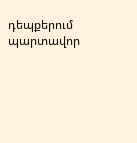դեպքերում պարտավոր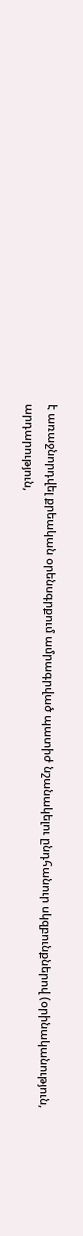է առաջնորդվել քրեական օրենսգրքում ամրագրված պատիժ նշանակելու ընդհանուր սկզբունքներով (օրինականություն, արդարություն,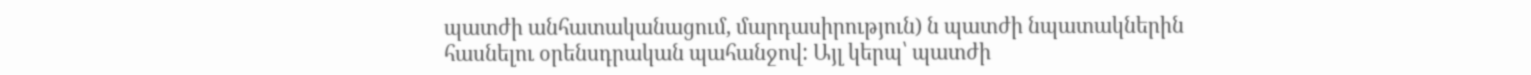պատժի անհատականացում, մարդասիրություն) ն պատժի նպատակներին հասնելու օրենսդրական պահանջով: Այլ կերպ՝ պատժի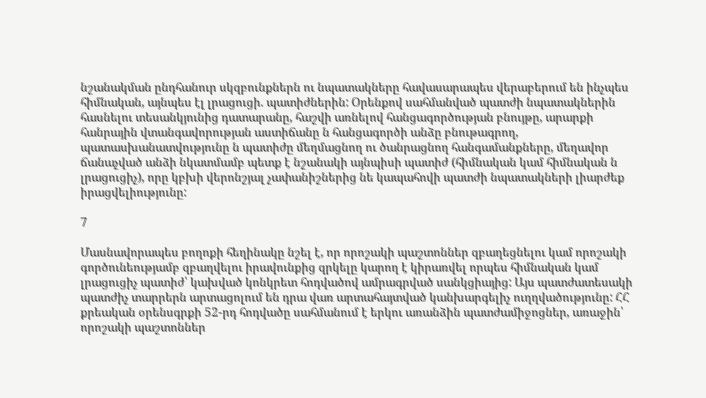նշանակման ընդհանուր սկզբունքներն ու նպատակները հավասարապես վերաբերում են ինչպես հիմնական, այնպես էլ լրացուցի. պատիժներին: Օրենքով սահմանված պատժի նպատակներին հասնելու տեսանկյունից դատարանը, հաշվի առնելով հանցագործության բնույթը, արարքի հանրային վտանգավորության աստիճանը ն հանցագործի անձը բնութագրող, պատասխանատվությունը ն պատիժը մեղմացնող ու ծանրացնող հանգամանքները, մեղավոր ճանաչված անձի նկատմամբ պետք է նշանակի այնպիսի պատիժ (հիմնական կամ հիմնական ն լրացուցիչ), որը կբխի վերոնշյալ չափանիշներից նե կապահովի պատժի նպատակների լիարժեք իրացվելիությունը:

7

Մասնավորապես բողոքի հեղինակը նշել է, որ որոշակի պաշտոններ զբաղեցնելու կամ որոշակի գործունեությամբ զբաղվելու իրավունքից զրկելը կարող է կիրառվել որպես հիմնական կամ լրացուցիչ պատիժ՝ կախված կոնկրետ հոդվածով ամրագրված սանկցիայից: Այս պատժատեսակի պատժիչ տարրերն արտացոլում են դրա վառ արտահայտված կանխարգելիչ ուղղվածությունը: ՀՀ քրեական օրենսգրքի 52-րդ հոդվածը սահմանում է երկու առանձին պատժամիջոցներ, առաջին՝ որոշակի պաշտոններ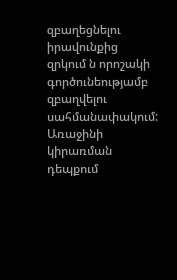զբաղեցնելու իրավունքից զրկում ն որոշակի գործունեությամբ զբաղվելու սահմանափակում: Առաջինի կիրառման դեպքում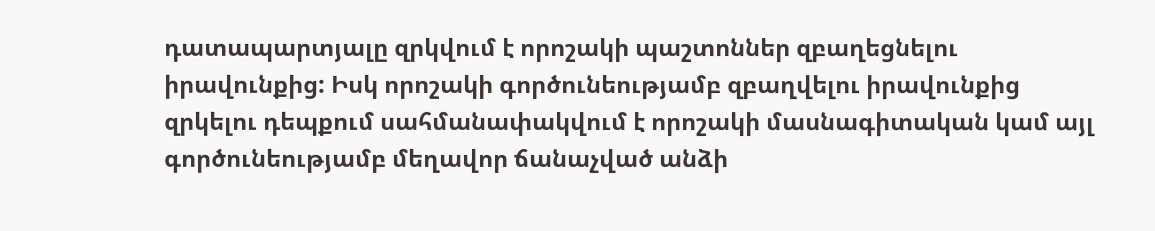դատապարտյալը զրկվում է որոշակի պաշտոններ զբաղեցնելու իրավունքից: Իսկ որոշակի գործունեությամբ զբաղվելու իրավունքից զրկելու դեպքում սահմանափակվում է որոշակի մասնագիտական կամ այլ գործունեությամբ մեղավոր ճանաչված անձի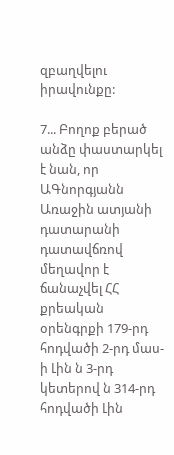զբաղվելու իրավունքը:

7... Բողոք բերած անձը փաստարկել է նան, որ ԱԳնորգյանն Առաջին ատյանի դատարանի դատավճռով մեղավոր է ճանաչվել ՀՀ քրեական օրենգրքի 179-րդ հոդվածի 2-րդ մաս-ի Լին ն 3-րդ կետերով ն 314-րդ հոդվածի Լին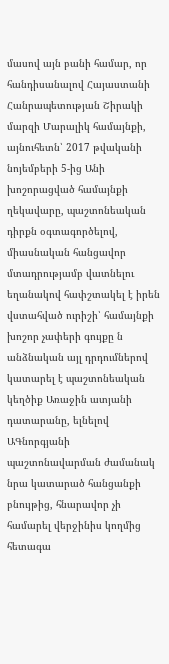մասով այն բանի համար, որ հանդիսանալով Հայաստանի Հանրապետության Շիրակի մարզի Մարալիկ համայնքի, այնուհետն՝ 2017 թվականի նոյեմբերի 5-ից Անի խոշորացված համայնքի ղեկավարը, պաշտոնեական դիրքն օգտագործելով, միասնական հանցավոր մտադրությամբ վատնելու եղանակով հափշտակել է իրեն վստահված ուրիշի՝ համայնքի խոշոր չափերի գույքը ն անձնական այլ դրդումներով կատարել է պաշտոնեական կեղծիք Առաջին ատյանի դատարանը, ելնելով ԱԳնորգյանի պաշտոնավարման ժամանակ նրա կատարած հանցանքի բնույթից, հնարավոր չի համարել վերջինիս կողմից հետագա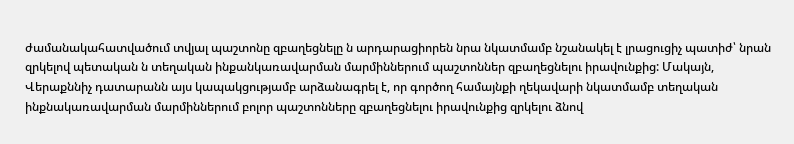ժամանակահատվածում տվյալ պաշտոնը զբաղեցնելը ն արդարացիորեն նրա նկատմամբ նշանակել է լրացուցիչ պատիժ՝ նրան զրկելով պետական ն տեղական ինքանկառավարման մարմիններում պաշտոններ զբաղեցնելու իրավունքից: Մակայն, Վերաքննիչ դատարանն այս կապակցությամբ արձանագրել է, որ գործող համայնքի ղեկավարի նկատմամբ տեղական ինքնակառավարման մարմիններում բոլոր պաշտոնները զբաղեցնելու իրավունքից զրկելու ձնով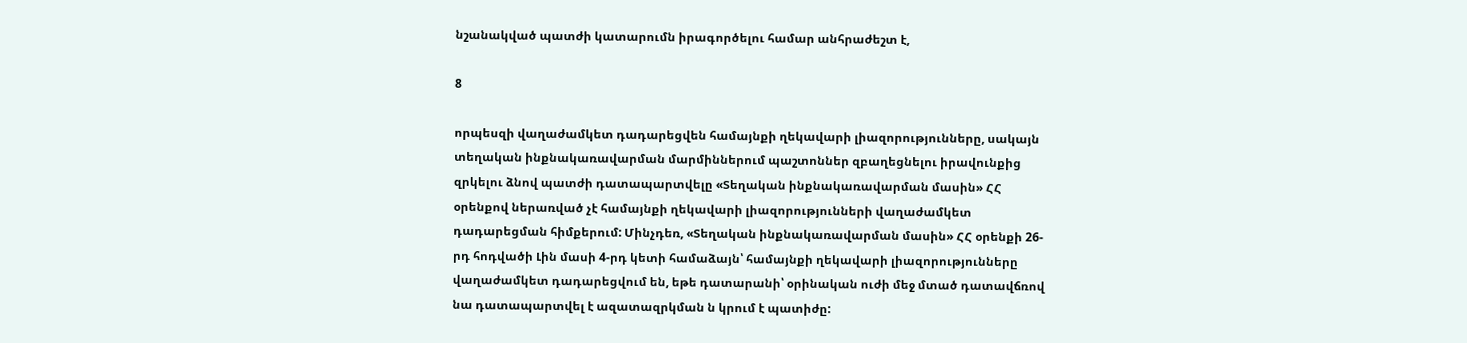նշանակված պատժի կատարումն իրագործելու համար անհրաժեշտ է,

8

որպեսզի վաղաժամկետ դադարեցվեն համայնքի ղեկավարի լիազորությունները, սակայն տեղական ինքնակառավարման մարմիններում պաշտոններ զբաղեցնելու իրավունքից զրկելու ձնով պատժի դատապարտվելը «Տեղական ինքնակառավարման մասին» ՀՀ օրենքով ներառված չէ համայնքի ղեկավարի լիազորությունների վաղաժամկետ դադարեցման հիմքերում: Մինչդեռ, «Տեղական ինքնակառավարման մասին» ՀՀ օրենքի 26-րդ հոդվածի Լին մասի 4-րդ կետի համաձայն՝ համայնքի ղեկավարի լիազորությունները վաղաժամկետ դադարեցվում են, եթե դատարանի՝ օրինական ուժի մեջ մտած դատավճռով նա դատապարտվել է ազատազրկման ն կրում է պատիժը: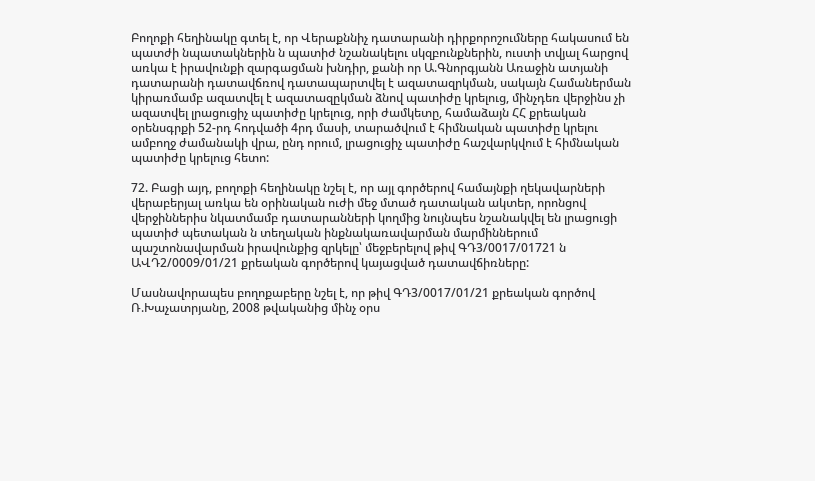Բողոքի հեղինակը գտել է, որ Վերաքննիչ դատարանի դիրքորոշումները հակասում են պատժի նպատակներին ն պատիժ նշանակելու սկզբունքներին, ուստի տվյալ հարցով առկա է իրավունքի զարգացման խնդիր, քանի որ Ա.Գնորգյանն Առաջին ատյանի դատարանի դատավճռով դատապարտվել է ազատազրկման, սակայն Համաներման կիրառմամբ ազատվել է ազատազըկման ձնով պատիժը կրելուց, մինչդեռ վերջինս չի ազատվել լրացուցիչ պատիժը կրելուց, որի ժամկետը, համաձայն ՀՀ քրեական օրենսգրքի 52-րդ հոդվածի 4րդ մասի, տարածվում է հիմնական պատիժը կրելու ամբողջ ժամանակի վրա, ընդ որում, լրացուցիչ պատիժը հաշվարկվում է հիմնական պատիժը կրելուց հետո:

72. Բացի այդ, բողոքի հեղինակը նշել է, որ այլ գործերով համայնքի ղեկավարների վերաբերյալ առկա են օրինական ուժի մեջ մտած դատական ակտեր, որոնցով վերջիններիս նկատմամբ դատարանների կողմից նույնպես նշանակվել են լրացուցի պատիժ պետական ն տեղական ինքնակառավարման մարմիններում պաշտոնավարման իրավունքից զրկելը՝ մեջբերելով թիվ ԳԴ3/0017/01721 ն ԱՎԴ2/0009/01/21 քրեական գործերով կայացված դատավճիռները:

Մասնավորապես բողոքաբերը նշել է, որ թիվ ԳԴ3/0017/01/21 քրեական գործով Ռ.Խաչատրյանը, 2008 թվականից մինչ օրս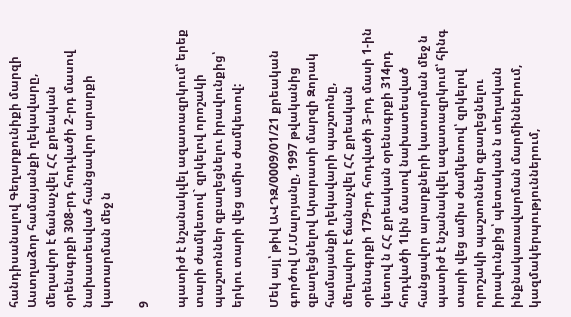հանդիսանալով Գեղարքունիքի մարզի Աստղաձոր համայանքի ղեկավարը, մեղավոր է ճանաչվել ՀՀ քրեական օրենսգրքի 308-րդ հոդվածի 2-րդ մասով նախատեսված հանցավոր արարքի կատարման մեջ ն

9

պատիժ է նշանակվել ազատազրկում՝ երեք տարի ժամկետով` զրկելով որոշակի պաշտոններ զբաղեցնելու իրավունքից՝ երկու տարի վեց ամիս ժամկետով:

Մեկ այլ՝ թիվ ԱՎԴԶ/0009/01/21 քրեական գործով Մ.Մալոյանը, 1997 թվականից զբաղեցնելով Արարատի մարզի Զորակ համայանքի ղեկավարի պաշտոնը, մեղավոր է ճանաչվել ՀՀ քրեական օրենսգրքի 179-րդ հոդվածի 3-րդ մասի 1-ին կետով ն ՀՀ քրեական օրենսգրքի 314րդ հոդվածի 1Լին մասով նախատեսված հանցավոր արարքների կատարման մեջ ն պատիժ է նշանակվել ազատազրկում՝ հինգ տարի վեց ամիս ժամկետով՝ զրկելով որոշակի պաշտոններ զբաղեցնելու իրավունքից՝ պետական ն տեղական ինքնակառավարման մարմիններում, կազմակերպություններում,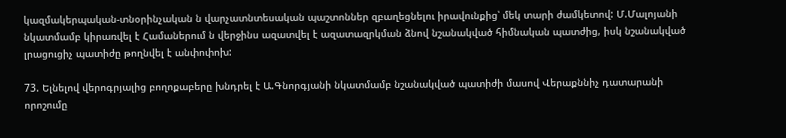կազմակերպական-տնօրինչական ն վարչատնտեսական պաշտոններ զբաղեցնելու իրավունքից՝ մեկ տարի ժամկետով: Մ.Մալոյանի նկատմամբ կիրառվել է Համաներում ն վերջինս ազատվել է ազատազրկման ձնով նշանակված հիմնական պատժից, իսկ նշանակված լրացուցիչ պատիժը թողնվել է անփոփոխ:

73. Ելնելով վերոգրյալից բողոքաբերը խնդրել է Ա.Գնորգյանի նկատմամբ նշանակված պատիժի մասով Վերաքննիչ դատարանի որոշումը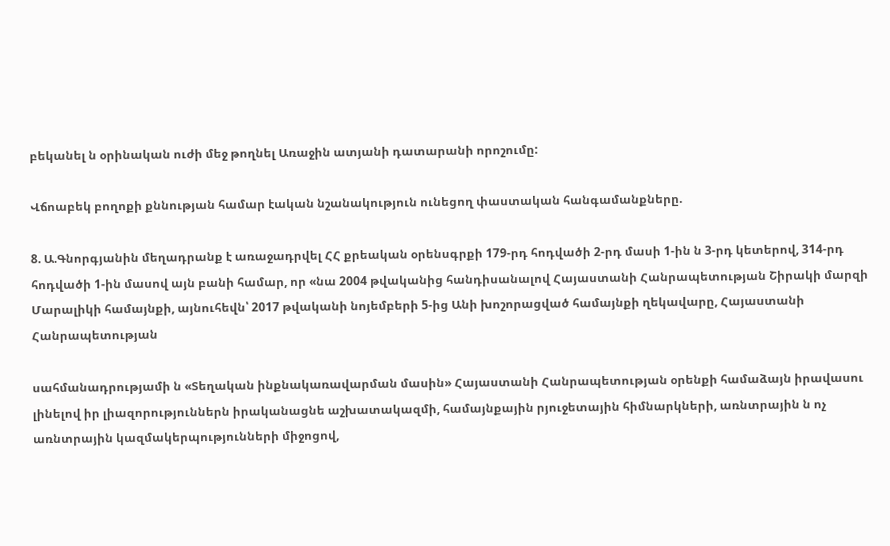բեկանել ն օրինական ուժի մեջ թողնել Առաջին ատյանի դատարանի որոշումը:

Վճոաբեկ բողոքի քննության համար էական նշանակություն ունեցող փաստական հանգամանքները.

8. Ա.Գնորգյանին մեղադրանք է առաջադրվել ՀՀ քրեական օրենսգրքի 179-րդ հոդվածի 2-րդ մասի 1-ին ն 3-րդ կետերով, 314-րդ հոդվածի 1-ին մասով այն բանի համար, որ «նա 2004 թվականից հանդիսանալով Հայաստանի Հանրապետության Շիրակի մարզի Մարալիկի համայնքի, այնուհեվն՝ 2017 թվականի նոյեմբերի 5-ից Անի խոշորացված համայնքի ղեկավարը, Հայաստանի Հանրապետության

սահմանադրությամի ն «Տեղական ինքնակառավարման մասին» Հայաստանի Հանրապետության օրենքի համաձայն իրավասու լինելով իր լիազորություններն իրականացնե աշխատակազմի, համայնքային րյուջետային հիմնարկների, առնտրային ն ոչ առնտրային կազմակերպությունների միջոցով,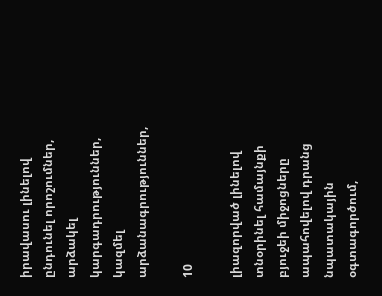իրավասու լինելով ընդունել որոշումներ, արձակել կարգադրություններ, կազմել արձանագրություններ,

10

լիազորված լինելով տնօրինել համայնքի բյուջեի միջոցները ապահովելով դրանց նպատակային օգտագործում,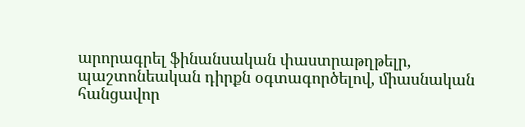արորագրել ֆինանսական փաստրաթղթելր, պաշտոնեական դիրքն օգտագործելով, միասնական հանցավոր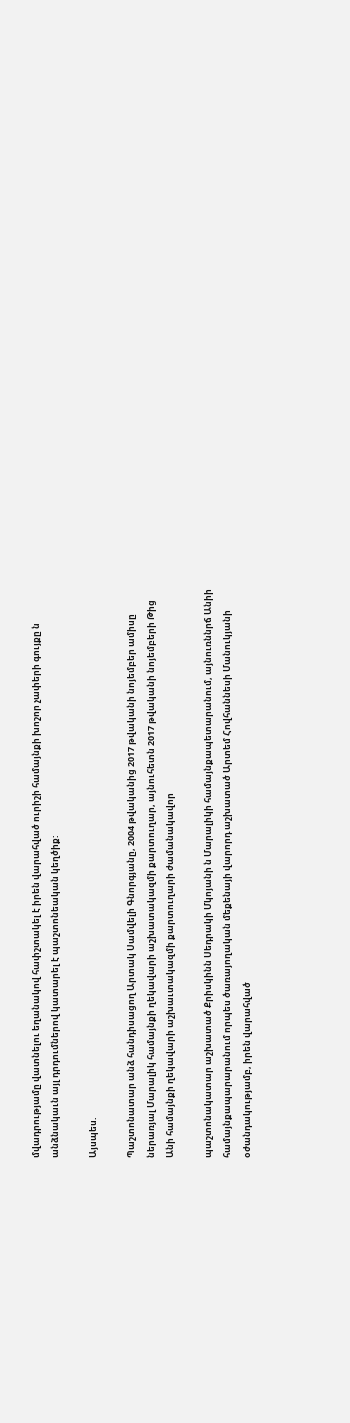մվադրությամը վատնելու եղանակով հափշտակել է իրեն վարահված ուրիշի համայնքի խոշոր չափերի գույքը ն անձնակաւն այլ դրդումներով կատարել է պաշտոնեական կեղծիք:

Այսպես.

Պաշտոնատար անձ հանդիսացող Արտակ Սամվելի Գնորգյանը, 2004 թվականից 2017 թվականի նոյեմբեր ամիսը ներառյալ Մարալիկ համայնքի ղեկավարի աշխատակազմի քարտուղար, այնուհետն 2017 թվականի նոյեմբերի Թից Անի համայնքի ղեկավարի աշխաւտակազմի քարտուղարի ժամանակավոր

պաշտոնակատար աշխատած Քրիսկինն Սեդրակի Մկոյանի ն Մարալիկի համայնքապետարանում, այնուռննրճ Անիի համայնքապարարանում որպես ծառայողական մեքենայի վարորդ աշխատած Արտեմ Հովհաննեսի Մանուկյանի օժանդակությամբ, իրեն վարահված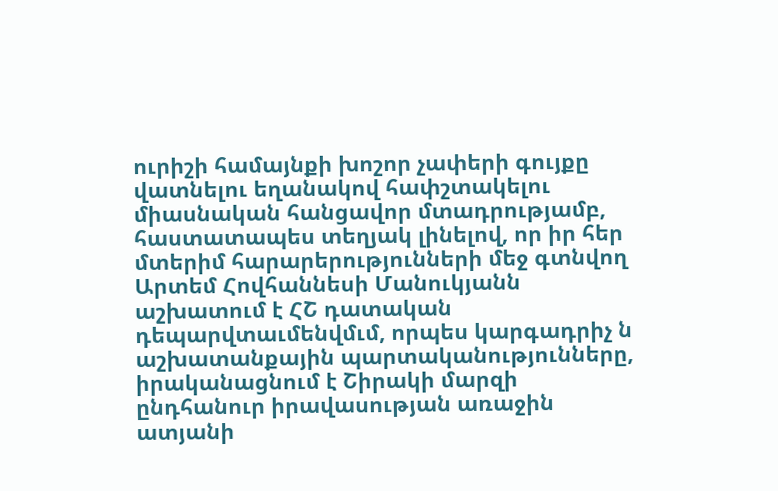ուրիշի համայնքի խոշոր չափերի գույքը վատնելու եղանակով հափշտակելու միասնական հանցավոր մտադրությամբ, հաստատապես տեղյակ լինելով, որ իր հեր մտերիմ հարարերությունների մեջ գտնվող Արտեմ Հովհաննեսի Մանուկյանն աշխատում է ՀՇ դատական դեպարվտաւմենվմւմ, որպես կարգադրիչ ն աշխատանքային պարտականությունները, իրականացնում է Շիրակի մարզի ընդհանուր իրավասության առաջին ատյանի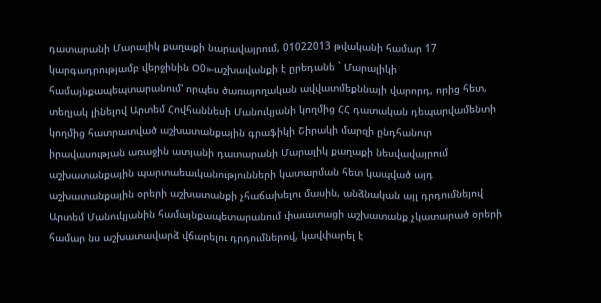դատարանի Մարալիկ քաղաքի նարավայրում, 01022013 թվականի համար 17 կարգադրությամբ վերջինին Օ0»-աշխավանքի է ըրեդանե ` Մարալիկի համայնքապեպտարանում' որպես ծառայողական ավվատմեքննայի վարորդ, որից հետ, տեղյակ լինելով Արտեմ Հովհաննեսի Մանուկյանի կողմից ՀՀ դատական դեպարվամենտի կողմից հատրատված աշխատանքային գրաֆիկի Շիրակի մարզի ընդհանուր իրավասության առաջին ատյանի դատարանի Մարալիկ քաղաքի նեսվավայրում աշխատանքային պարտաեաւկանությունների կատարման հետ կապված այդ աշխատանքային օրերի աշխատանքի չհաճախելու մասին, անձնական այլ դրդումնեյով Արտեմ Մանուկյանին համայնքապետարանում փաւատացի աշխատանք չկատարած օրերի համար նս աշխատավարձ վճարելու դրդումներով, կավփարել է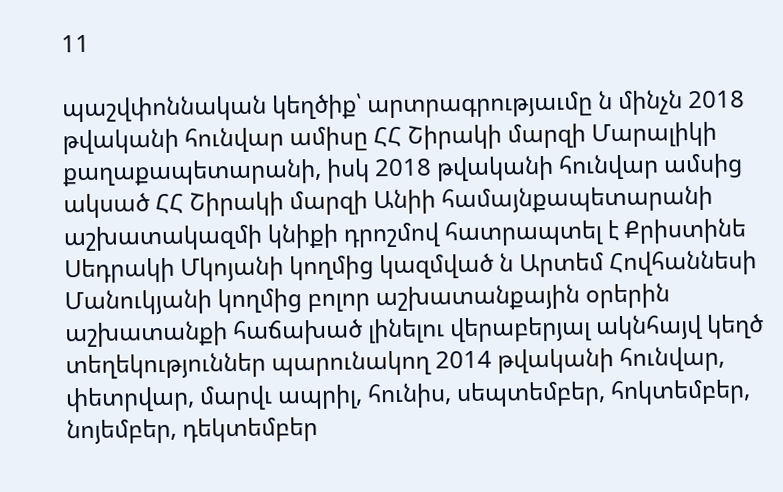11

պաշվփոննական կեղծիք՝ արտրագրությաւմը ն մինչն 2018 թվականի հունվար ամիսը ՀՀ Շիրակի մարզի Մարալիկի քաղաքապետարանի, իսկ 2018 թվականի հունվար ամսից ակսած ՀՀ Շիրակի մարզի Անիի համայնքապետարանի աշխատակազմի կնիքի դրոշմով հատրապտել է Քրիստինե Սեդրակի Մկոյանի կողմից կազմված ն Արտեմ Հովհաննեսի Մանուկյանի կողմից բոլոր աշխատանքային օրերին աշխատանքի հաճախած լինելու վերաբերյալ ակնհայվ կեղծ տեղեկություններ պարունակող 2014 թվականի հունվար, փետրվար, մարվւ ապրիլ, հունիս, սեպտեմբեր, հոկտեմբեր, նոյեմբեր, դեկտեմբեր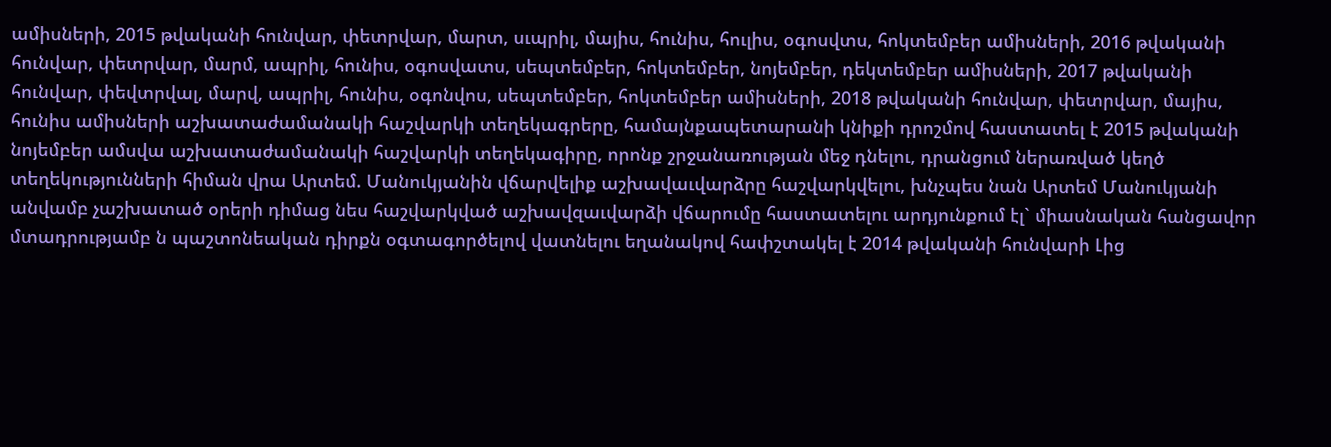ամիսների, 2015 թվականի հունվար, փետրվար, մարտ, սւպրիլ, մայիս, հունիս, հուլիս, օգոսվտս, հոկտեմբեր ամիսների, 2016 թվականի հունվար, փետրվար, մարմ, ապրիլ, հունիս, օգոսվատս, սեպտեմբեր, հոկտեմբեր, նոյեմբեր, դեկտեմբեր ամիսների, 2017 թվականի հունվար, փեվտրվալ, մարվ, ապրիլ, հունիս, օգոնվոս, սեպտեմբեր, հոկտեմբեր ամիսների, 2018 թվականի հունվար, փետրվար, մայիս, հունիս ամիսների աշխատաժամանակի հաշվարկի տեղեկագրերը, համայնքապետարանի կնիքի դրոշմով հաստատել է 2015 թվականի նոյեմբեր ամսվա աշխատաժամանակի հաշվարկի տեղեկագիրը, որոնք շրջանառության մեջ դնելու, դրանցում ներառված կեղծ տեղեկությունների հիման վրա Արտեմ. Մանուկյանին վճարվելիք աշխավաւվարձրը հաշվարկվելու, խնչպես նան Արտեմ Մանուկյանի անվամբ չաշխատած օրերի դիմաց նես հաշվարկված աշխավզաւվարձի վճարումը հաստատելու արդյունքում էլ` միասնական հանցավոր մտադրությամբ ն պաշտոնեական դիրքն օգտագործելով վատնելու եղանակով հափշտակել է 2014 թվականի հունվարի Լից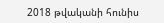2018 թվականի հունիս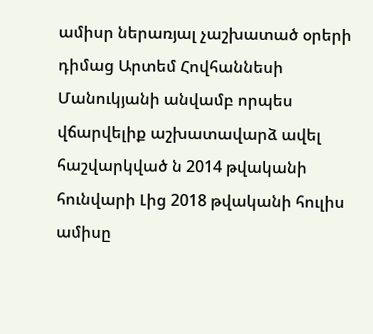ամիսր ներառյալ չաշխատած օրերի դիմաց Արտեմ Հովհաննեսի Մանուկյանի անվամբ որպես վճարվելիք աշխատավարձ ավել հաշվարկված ն 2014 թվականի հունվարի Լից 2018 թվականի հուլիս ամիսը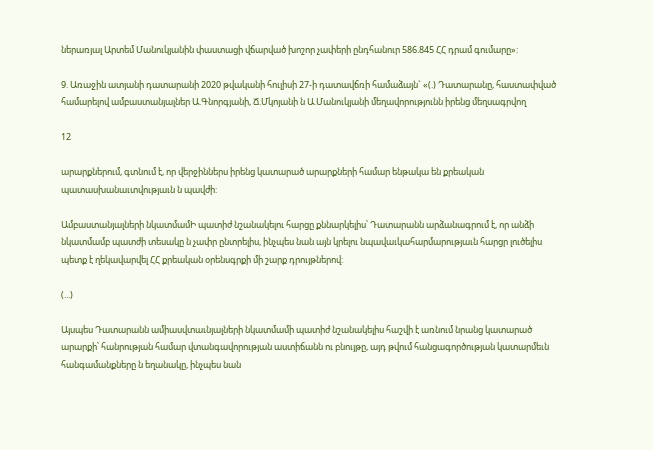ներառյալ Արտեմ Մանուկյանին փաստացի վճարված խոշոր չափերի ընդհանուր 586.845 ՀՀ դրամ գումարը»:

9. Առաջին ատյանի դատարանի 2020 թվականի հուլիսի 27-ի դատավճռի համաձայն` «(.) Դատարանը, հաստափված համարելով ամբաստանյալներ Ա.Գնորգյանի, Ճ.Մկոյանի ն Ա.Մանուկյանի մեղավորությունն իրենց մեղսագրվող

12

արարքներում, գտնում է, որ վերջիններս իրենց կատարած արարքների համար ենթակա են քրեական պատասխանաւտվությաւն ն պավժի:

Ամբաստանյալների նկատմամԻ պատիժ նշանակելու հարցը քննարկելիս՝ Դատարանն արձանագրում է, որ անձի նկատմամբ պատժի տեսակը ն չափր ընտրելիս, ինչպես նան այն կրելու նպավաւկահարմարությաւն հարցր լուծելիս պետք է ղեկավարվել ՀՀ քրեական օրենսգրքի մի շարք դրույթներով:

(...)

Այսպես Դատարանն ամիասվտաւնյալների նկատմամի պատիժ նշանակելիս հաշվի է առնում նրանց կատարած արարքի՝ հանրության համար վտանգավորության աստիճանն ու բնույթը, այդ թվում հանցագործության կատարմեւն հանգամանքները ն եղանակը, ինչպես նան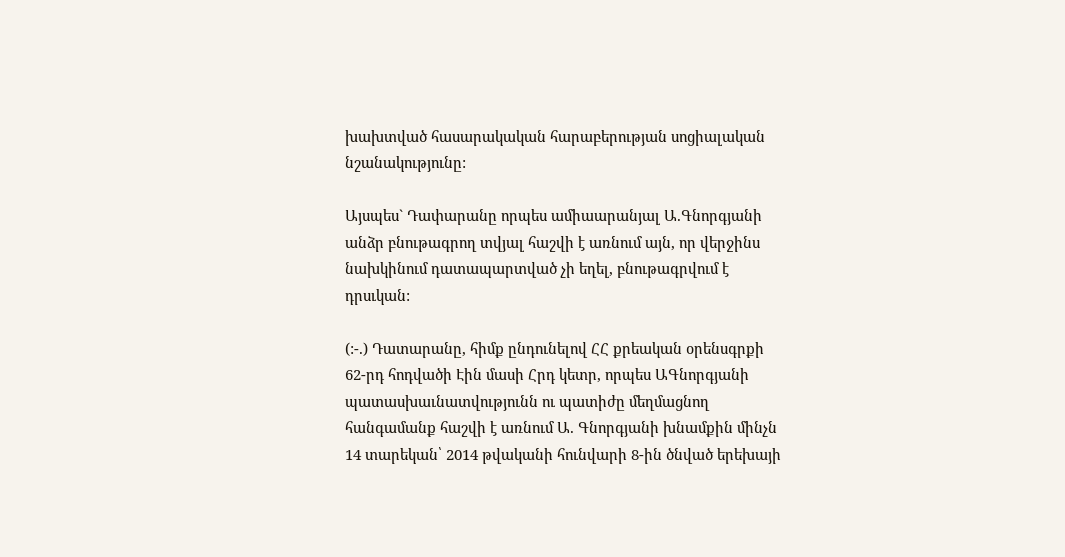խախտված հասարակական հարաբերության սոցիալական նշանակությունը:

Այսպես` Դափարանը որպես ամիաարանյալ Ա.Գնորգյանի անձր բնութագրող տվյալ հաշվի է առնում այն, որ վերջինս նախկինում դատապարտված չի եղել, բնութագրվում է դրսւկան:

(:-.) Դատարանը, հիմք ընդունելով ՀՀ քրեական օրենսգրքի 62-րդ հոդվածի Էին մասի Հրդ կետր, որպես ԱԳնորգյանի պատասխաւնատվությունն ու պատիժը մեղմացնող հանգամանք հաշվի է առնում Ա. Գնորգյանի խնամքին մինչն 14 տարեկան՝ 2014 թվականի հունվարի 8-ին ծնված երեխայի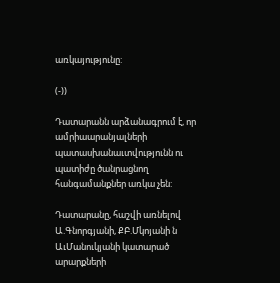առկայությունը:

(-))

Դատարանն արձանագրում է, որ ամրիաարանյալների պատասխանաւտվությունն ու պատիժը ծանրացնող հանգամանքներ առկա չեն:

Դատարանը, հաշվի առնելով Ա.Գնորգյանի, ՔԲ.Մկոյանի ն ԱւՄանուկյանի կատարած արարքների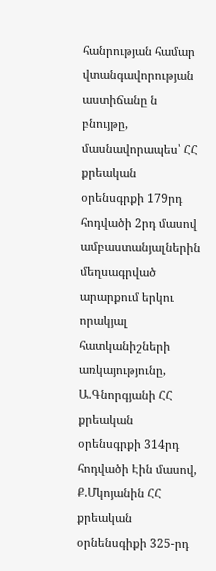հանրության համար վտանգավորության աստիճանը ն բնույթը, մասնավորապես՝ ՀՀ քրեական օրենսգրքի 179րդ հոդվածի 2րդ մասով ամբաստանյալներին մեղսագրված արարքում երկու որակյալ հատկանիշների առկայությունը, Ա.Գնորգյանի ՀՀ քրեական օրենսգրքի 314րդ հոդվածի Էին մասով, Ք.Մկոյանին ՀՀ քրեական օրնենսգիքի 325-րդ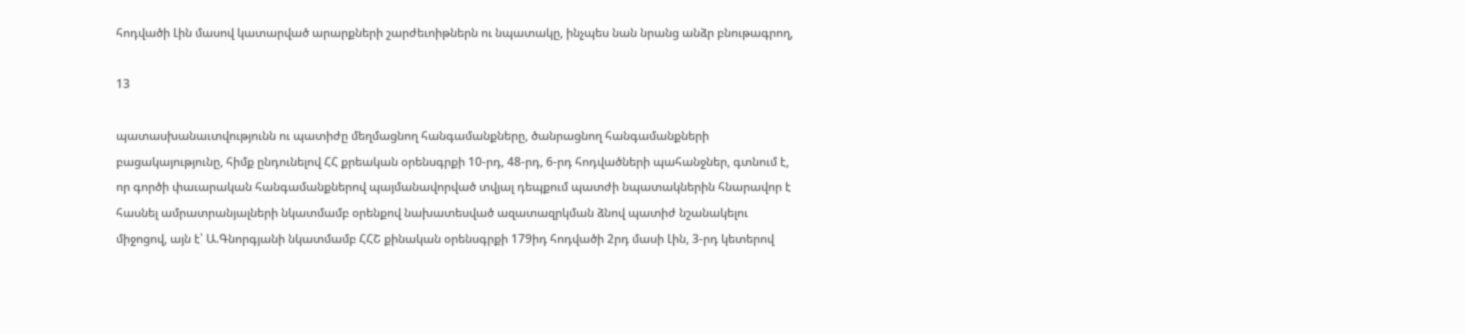հոդվածի Լին մասով կատարված արարքների շարժեւոիթներն ու նպատակը, ինչպես նան նրանց անձր բնութագրող,

13

պատասխանաւտվությունն ու պատիժը մեղմացնող հանգամանքները, ծանրացնող հանգամանքների բացակայությունը, հիմք ընդունելով ՀՀ քրեական օրենսգրքի 10-րդ, 48-րդ, 6-րդ հոդվածների պահանջներ, գտնում է, որ գործի փաւարական հանգամանքներով պայմանավորված տվյալ դեպքում պատժի նպատակներին հնարավոր է հասնել ամրատրանյալների նկատմամբ օրենքով նախատեսված ազատազրկման ձնով պատիժ նշանակելու միջոցով, այն է՝ Ա.Գնորգյանի նկատմամբ ՀՀՇ քինական օրենսգրքի 179իդ հոդվածի 2րդ մասի Լին, 3-րդ կետերով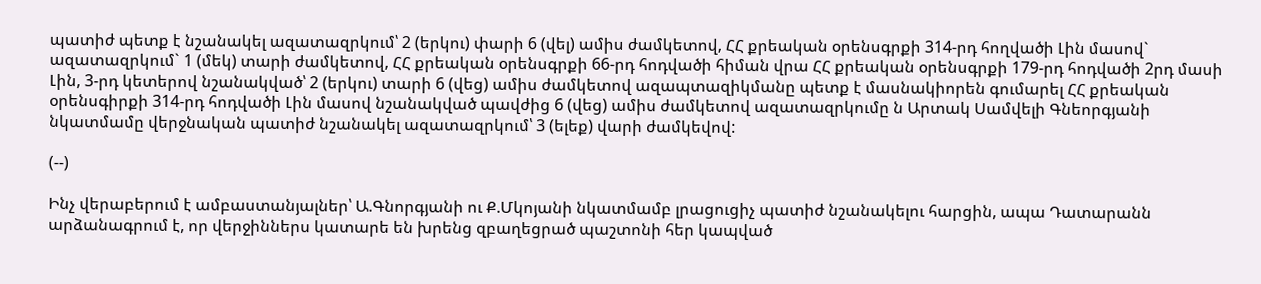պատիժ պետք է նշանակել ազատազրկում՝ 2 (երկու) փարի 6 (վել) ամիս ժամկետով, ՀՀ քրեական օրենսգրքի 314-րդ հողվածի Լին մասով` ազատազրկում` 1 (մեկ) տարի ժամկետով, ՀՀ քրեական օրենսգրքի 66-րդ հոդվածի հիման վրա ՀՀ քրեական օրենսգրքի 179-րդ հոդվածի 2րդ մասի Լին, 3-րդ կետերով նշանակված՝ 2 (երկու) տարի 6 (վեց) ամիս ժամկետով ազապտազիկմանը պետք է մասնակիորեն գումարել ՀՀ քրեական օրենսգիրքի 314-րդ հոդվածի Լին մասով նշանակված պավժից 6 (վեց) ամիս ժամկետով ազատազրկումը ն Արտակ Սամվելի Գնեորգյանի նկատմամը վերջնական պատիժ նշանակել ազատազրկում՝ 3 (ելեք) վարի ժամկեվով:

(--)

Ինչ վերաբերում է ամբաստանյալներ՝ Ա.Գնորգյանի ու Ք.Մկոյանի նկատմամբ լրացուցիչ պատիժ նշանակելու հարցին, ապա Դատարանն արձանագրում է, որ վերջիններս կատարե են խրենց զբաղեցրած պաշտոնի հեր կապված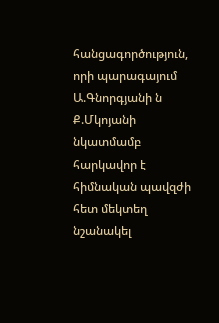հանցագործություն, որի պարագայում Ա.Գնորգյանի ն Ք.Մկոյանի նկատմամբ հարկավոր է հիմնական պավզժի հետ մեկտեղ նշանակել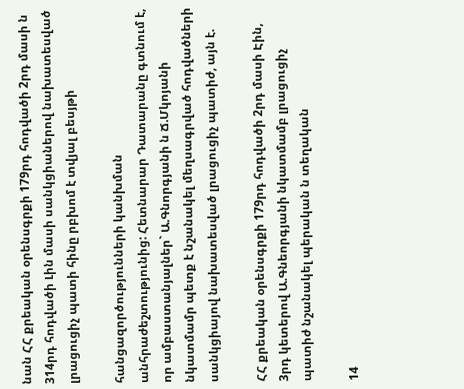նան ՀՀ քրեական օրենսգրքի 179րդ հոդվածի 2րդ մասի ն 314րդ հոդվածի Լին մասի սանկցիաներով նախատեսված լրացուցիչ պատի հինը րբխոմ է տվյալ բեսյթի

հանցազործությունների կանխման անհրաժեշտությունից: Հետնարար Դատարանը գտնում է, որ ամբաստանյալներ` Ա.Գնորգյանի ն Ճ.Մկոյանի նկատմամր պետք է նշանակել մեղսագրված հոդվածների սանկցիայով նախատեսված լրացուցիչ պատիժ, այն է.

ՀՀ քրեական օրենսգրքի 179րդ հոդվածի 2րդ մասի Էին, 3րդ կետերով Ա.Գնեորգյանի նկատմամբ լրացուցիչ պատիժ նշանակել պերական ն տեղական

14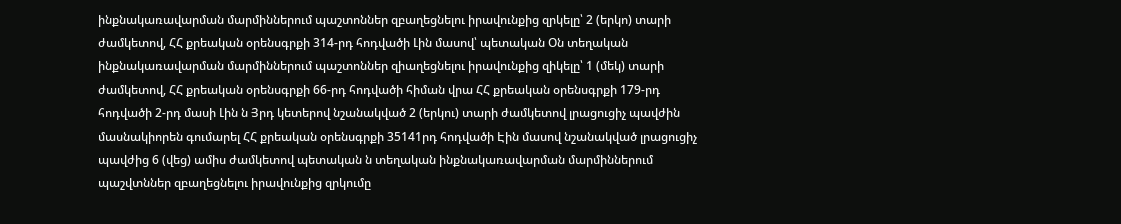ինքնակառավարման մարմիններում պաշտոններ զբաղեցնելու իրավունքից զրկելը՝ 2 (երկո) տարի ժամկետով, ՀՀ քրեական օրենսգրքի 314-րդ հոդվածի Լին մասով՝ պետական Օն տեղական ինքնակառավարման մարմիններում պաշտոններ զիաղեցնելու իրավունքից զիկելը՝ 1 (մեկ) տարի ժամկետով, ՀՀ քրեական օրենսգրքի 66-րդ հոդվածի հիման վրա ՀՀ քրեական օրենսգրքի 179-րդ հոդվածի 2-րդ մասի Լին ն Յրդ կետերով նշանակված 2 (երկու) տարի ժամկետով լրացուցիչ պավժին մասնակիորեն գումարել ՀՀ քրեական օրենսգրքի 35141րդ հոդվածի Էին մասով նշանակված լրացուցիչ պավժից 6 (վեց) ամիս ժամկետով պետական ն տեղական ինքնակառավարման մարմիններում պաշվտններ զբաղեցնելու իրավունքից զրկումը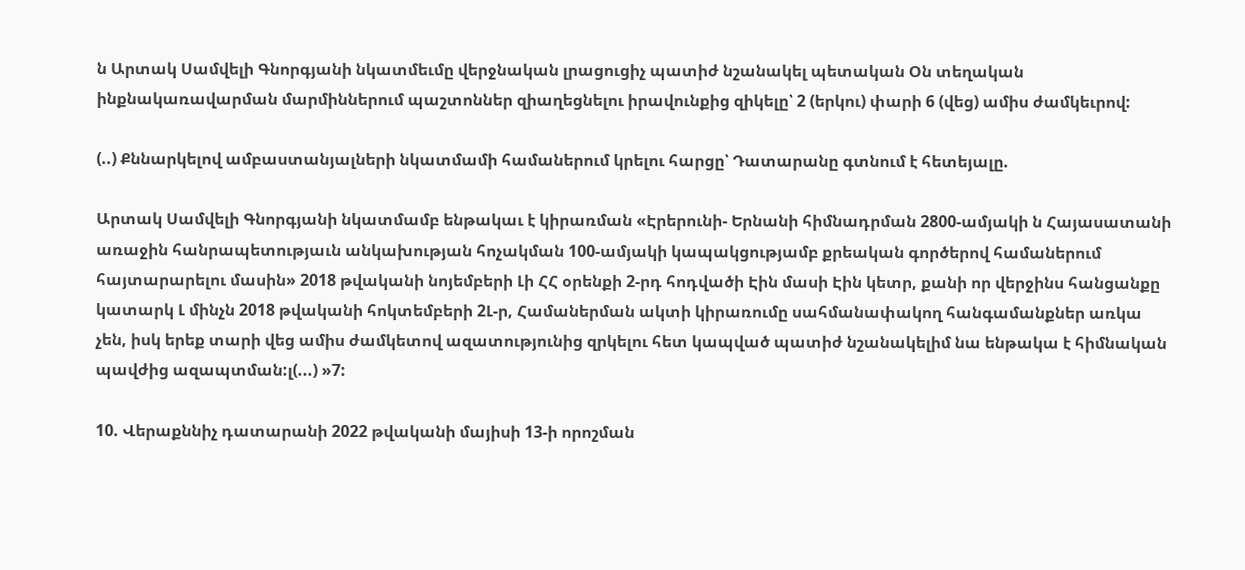ն Արտակ Սամվելի Գնորգյանի նկատմեւմը վերջնական լրացուցիչ պատիժ նշանակել պետական Օն տեղական ինքնակառավարման մարմիններում պաշտոններ զիաղեցնելու իրավունքից զիկելը՝ 2 (երկու) փարի 6 (վեց) ամիս ժամկեւրով:

(..) Քննարկելով ամբաստանյալների նկատմամի համաներում կրելու հարցը՝ Դատարանը գտնում է հետեյալը.

Արտակ Սամվելի Գնորգյանի նկատմամբ ենթակաւ է կիրառման «Էրերունի- Երնանի հիմնադրման 2800-ամյակի ն Հայասատանի առաջին հանրապետությաւն անկախության հոչակման 100-ամյակի կապակցությամբ քրեական գործերով համաներում հայտարարելու մասին» 2018 թվականի նոյեմբերի Լի ՀՀ օրենքի 2-րդ հոդվածի Էին մասի Էին կետր, քանի որ վերջինս հանցանքը կատարկ Լ մինչն 2018 թվականի հոկտեմբերի 2Լ-ր, Համաներման ակտի կիրառումը սահմանափակող հանգամանքներ առկա չեն, իսկ երեք տարի վեց ամիս ժամկետով ազատությունից զրկելու հետ կապված պատիժ նշանակելիմ նա ենթակա է հիմնական պավժից ազապտման:լ(...) »7:

10. Վերաքննիչ դատարանի 2022 թվականի մայիսի 13-ի որոշման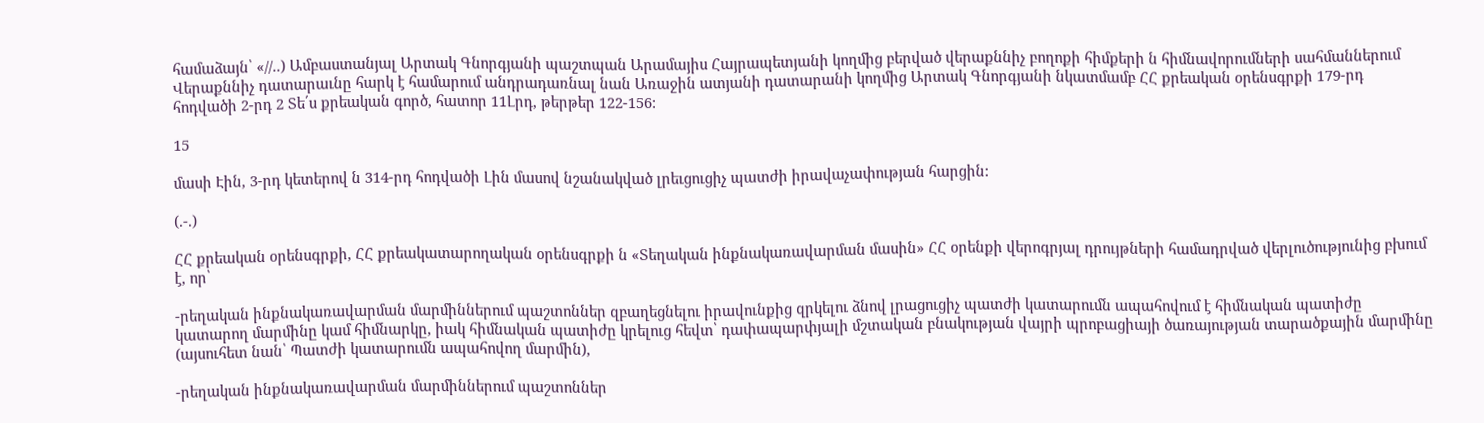համաձայն՝ «//..) Ամբաստանյալ Արտակ Գնորգյանի պաշտպան Արամայիս Հայրապետյանի կողմից բերված վերաքննիչ բողոքի հիմքերի ն հիմնավորումների սահմաններում Վերաքննիչ դատարաւնը հարկ է համարում անդրադառնալ նան Առաջին ատյանի դատարանի կողմից Արտակ Գնորգյանի նկատմամբ ՀՀ քրեական օրենսգրքի 179-րդ հոդվածի 2-րդ 2 Տե՛ս քրեական գործ, հատոր 11Լրդ, թերթեր 122-156:

15

մասի Էին, 3-րդ կետերով ն 314-րդ հոդվածի Լին մասով նշանակված լրեւցուցիչ պատժի իրավաչափության հարցին:

(.-.)

ՀՀ քրեական օրենսգրքի, ՀՀ քրեակատարողական օրենսգրքի ն «Տեղական ինքնակառավարման մասին» ՀՀ օրենքի վերոգրյալ դրույթների համադրված վերլուծությունից բխում է, որ՝

-րեղական ինքնակառավարման մարմիններում պաշտոններ զբաղեցնելու իրավունքից զրկելու ձնով լրացուցիչ պատժի կատարումն ապահովում է հիմնական պատիժը կատարող մարմինը կամ հիմնարկը, իակ հիմնական պատիժը կրելուց հեվտ՝ դափապարփյալի մշտական բնակության վայրի պրոբացիայի ծառայության տարածքային մարմինը (այսուհետ նան՝ Պատժի կատարումն ապահովող մարմին),

-րեղական ինքնակառավարման մարմիններում պաշտոններ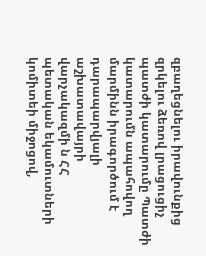զբաղեցնելու իրավունքից զրկելու ձեռով լրացուցիչ պատժի կատարումը Պատժի կատարումն ապահովող մարմինն իրագործում է դարապարվյալի աշխատավայրի վարչակազմի ն ՀՀ պետական եկամուտների կոմիտեի միջոցով,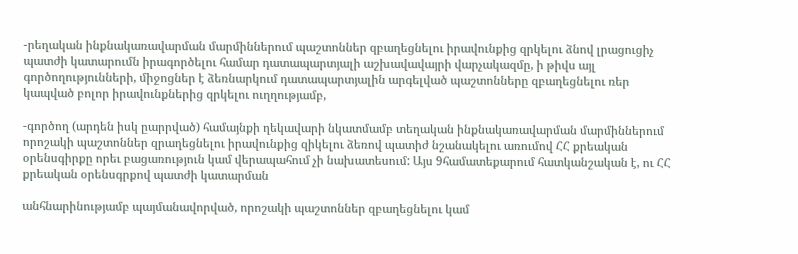-րեղական ինքնակառավարման մարմիններում պաշտոններ զբաղեցնելու իրավունքից զրկելու ձնով լրացուցիչ պատժի կատարումն իրագործելու համար դատապարտյալի աշխավավայրի վարչակազմը, ի թիվս այլ գործողությունների, միջոցներ է ձեռնարկում դատապարտյալին արգելված պաշտոնները զբաղեցնելու ռեր կապված բոլոր իրավունքներից զրկելու ուղղությամբ,

-գործող (արդեն իսկ ըարրված) համայնքի ղեկավարի նկատմամբ տեղական ինքնակառավարման մարմիններում որոշակի պաշտոններ զրաղեցնելու իրավունքից զիկելու ձեռով պատիժ նշանակելու առումով ՀՀ քրեական օրենսգիրքը որեւ բացառություն կամ վերապահում չի նախատեսում: Այս 9համատեքարում հատկանշական է, ու ՀՀ քրեական օրենսգրքով պատժի կատարման

անհնարինությամբ պայմանավորված, որոշակի պաշտոններ զբաղեցնելու կամ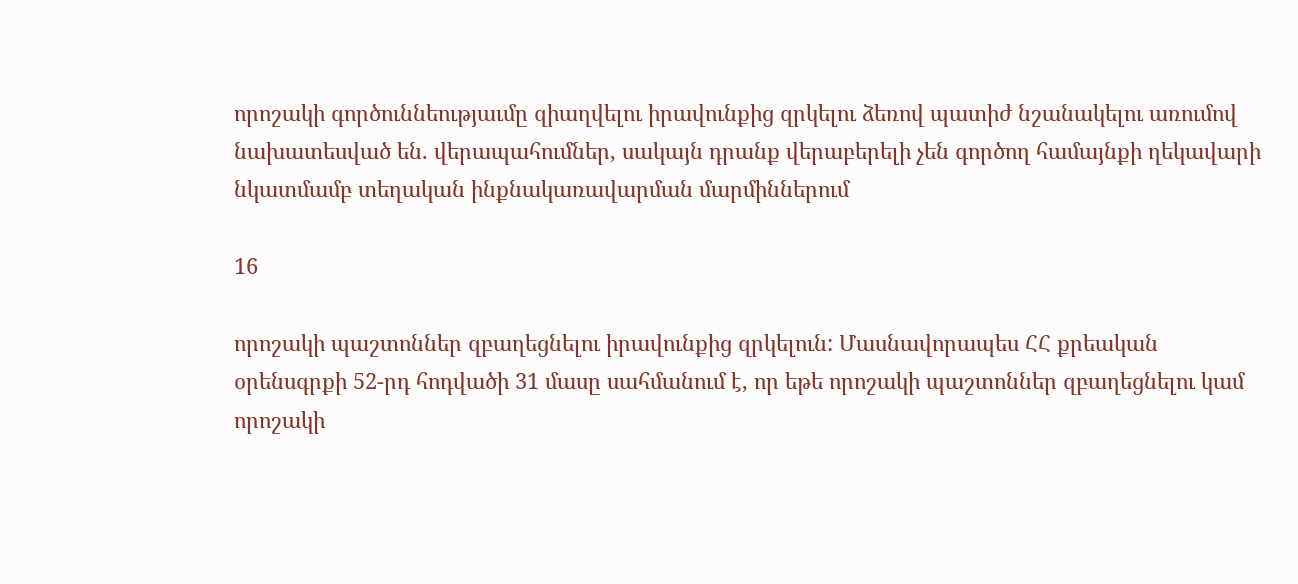որոշակի գործուննեությաւմը զիաղվելու իրավունքից զրկելու ձեռով պատիժ նշանակելու առումով նախատեսված են. վերապահումներ, սակայն դրանք վերաբերելի չեն գործող համայնքի ղեկավարի նկատմամբ տեղական ինքնակառավարման մարմիններում

16

որոշակի պաշտոններ զբաղեցնելու իրավունքից զրկելուն: Մասնավորապես ՀՀ քրեական օրենսգրքի 52-րդ հոդվածի 31 մասը սահմանում է, որ եթե որոշակի պաշտոններ զբաղեցնելու կամ որոշակի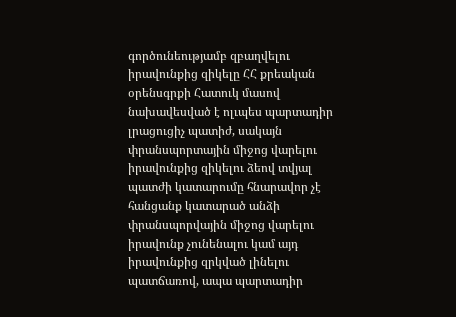գործունեությամբ զբաղվելու իրավունքից զիկելը ՀՀ քրեական օրենսգրքի Հատուկ մասով նախավեսված է ոլւպես պարտադիր լրացուցիչ պատիժ, սակայն փրանսպորտային միջոց վարելու իրավունքից զիկելու ձեով տվյալ պատժի կատարումը հնարավոր չէ հանցանք կատարած անձի փրանսպորվային միջոց վարելու իրավունք չունենալու կամ այդ իրավունքից զրկված լինելու պատճառով, ապա պարտադիր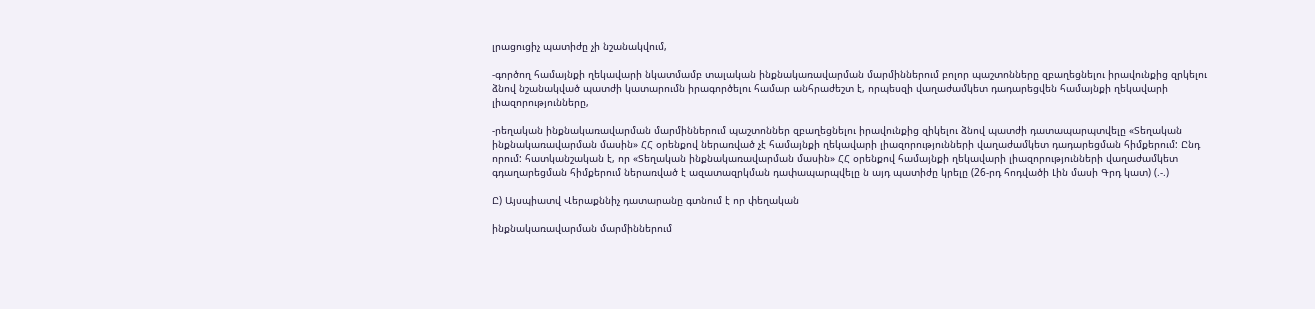լրացուցիչ պատիժը չի նշանակվում,

-գործող համայնքի ղեկավարի նկատմամբ տալական ինքնակառավարման մարմիններում բոլոր պաշտոնները զբաղեցնելու իրավունքից զրկելու ձնով նշանակված պատժի կատարումն իրագործելու համար անհրաժեշտ է, որպեսզի վաղաժամկետ դադարեցվեն համայնքի ղեկավարի լիազորությունները,

-րեղական ինքնակառավարման մարմիններում պաշտոններ զբաղեցնելու իրավունքից զիկելու ձնով պատժի դատապարպտվելը «Տեղական ինքնակառավարման մասին» ՀՀ օրենքով ներառված չէ համայնքի ղեկավարի լիազորությունների վաղաժամկետ դադարեցման հիմքերում: Ընդ որում: հատկանշական է, որ «Տեղական ինքնակառավարման մասին» ՀՀ օրենքով համայնքի ղեկավարի լիազորությունների վաղաժամկետ գդաղարեցման հիմքերում ներառված է ազատազրկման դափապարպվելը ն այդ պատիժը կրելը (26-րդ հոդվածի Լին մասի Գրդ կատ) (.-.)

Ը) Այսպիատվ Վերաքննիչ դատարանը գտնում է որ փեղական

ինքնակառավարման մարմիններում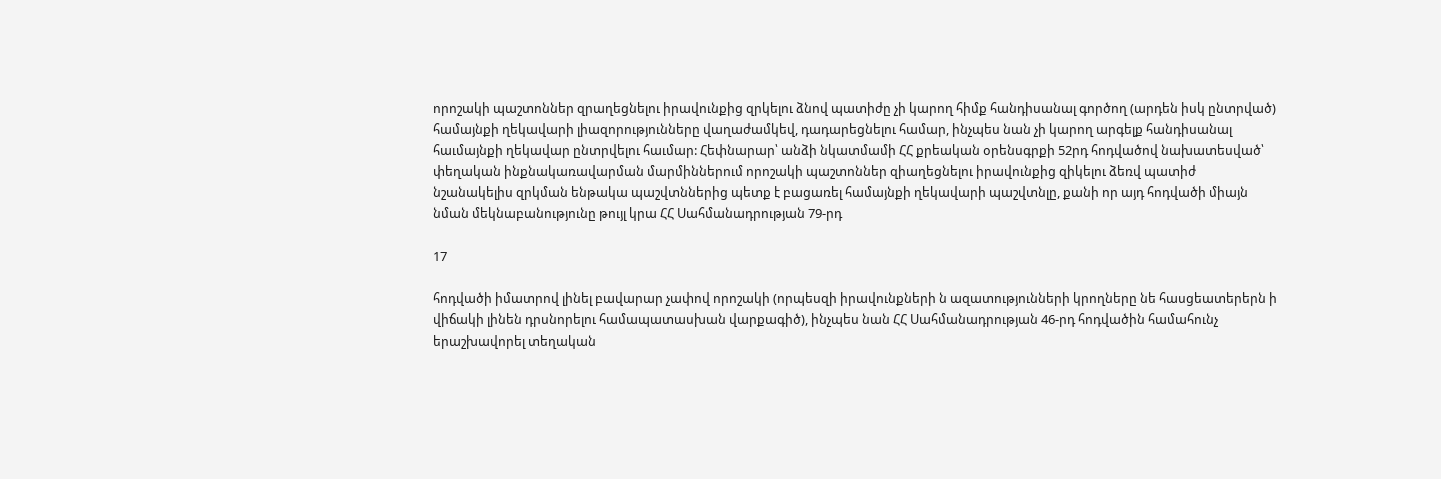որոշակի պաշտոններ զրաղեցնելու իրավունքից զրկելու ձնով պատիժը չի կարող հիմք հանդիսանալ գործող (արդեն իսկ ընտրված) համայնքի ղեկավարի լիազորությունները վաղաժամկեվ, դադարեցնելու համար, ինչպես նան չի կարող արգելք հանդիսանալ հաւմայնքի ղեկավար ընտրվելու հաւմար: Հեփնարար՝ անձի նկատմամի ՀՀ քրեական օրենսգրքի 52րդ հոդվածով նախատեսված՝ փեղական ինքնակառավարման մարմիններում որոշակի պաշտոններ զիաղեցնելու իրավունքից զիկելու ձեռվ պատիժ նշանակելիս զրկման ենթակա պաշվտններից պետք է բացառել համայնքի ղեկավարի պաշվտնլը, քանի որ այդ հոդվածի միայն նման մեկնաբանությունը թույլ կրա ՀՀ Սահմանադրության 79-րդ

17

հոդվածի իմատրով լինել բավարար չափով որոշակի (որպեսզի իրավունքների ն ազատությունների կրողները նե հասցեատերերն ի վիճակի լինեն դրսնորելու համապատասխան վարքագիծ), ինչպես նան ՀՀ Սահմանադրության 46-րդ հոդվածին համահունչ երաշխավորել տեղական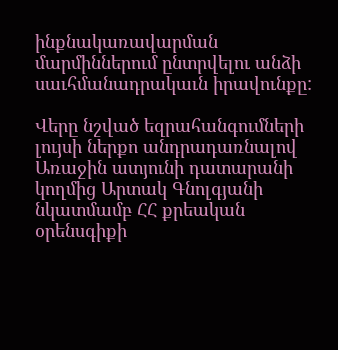ինքնակառավարման մարմիններում ընտրվելու անձի սաւհմանադրակաւն իրավունքը:

Վերը նշված եզրահանգումների լույսի ներքո անդրադառնալով Առաջին ատյունի դատարանի կողմից Արտակ Գնոլգյանի նկատմամբ ՀՀ քրեական օրենսգիքի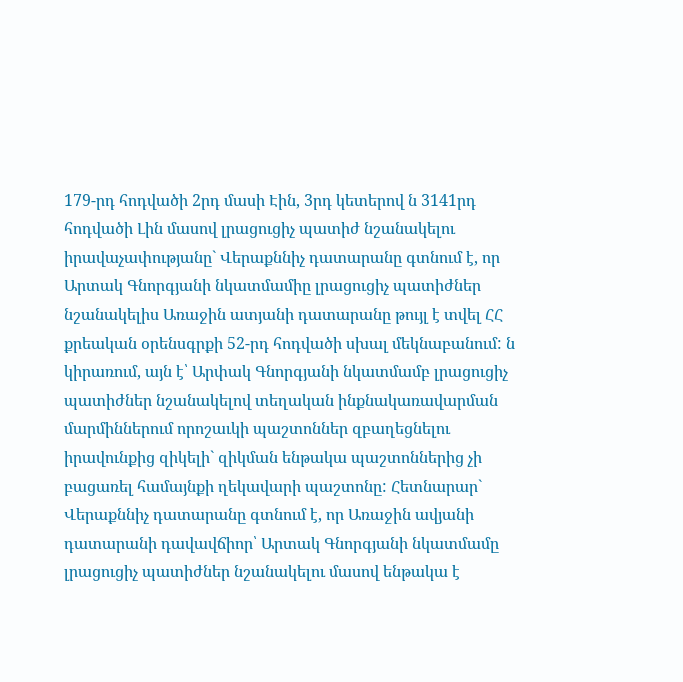179-րդ հոդվածի 2րդ մասի Էին, 3րդ կետերով ն 3141րդ հոդվածի Լին մասով լրացուցիչ պատիժ նշանակելու իրավաչափությանը` Վերաքննիչ դատարանը գտնում է, որ Արտակ Գնորգյանի նկատմամիը լրացուցիչ պատիժներ նշանակելիս Առաջին ատյանի դատարանը թույլ է տվել ՀՀ քրեական օրենսգրքի 52-րդ հոդվածի սխալ մեկնաբանում: ն կիրառում, այն է՝ Արփակ Գնորգյանի նկատմամբ լրացուցիչ պատիժներ նշանակելով տեղական ինքնակառավարման մարմիններում որոշաւկի պաշտոններ զբաղեցնելու իրավունքից զիկելի` զիկման ենթակա պաշտոններից չի բացառել համայնքի ղեկավարի պաշտոնը: Հետնարար` Վերաքննիչ դատարանը գտնում է, որ Առաջին ավյանի դատարանի դավավճիոր՝ Արտակ Գնորգյանի նկատմամը լրացուցիչ պատիժներ նշանակելու մասով ենթակա է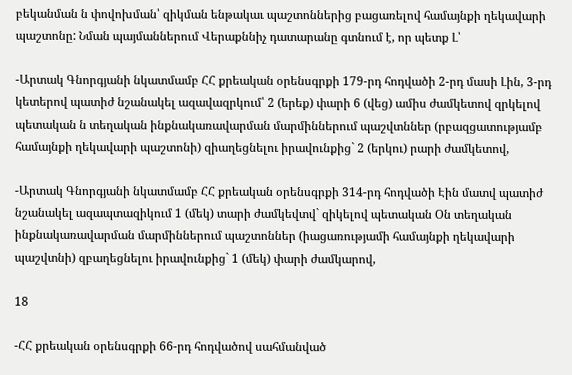բեկանման ն փովոխման՝ զիկման ենթակաւ պաշտոններից բացառելով համայնքի ղեկավարի պաշտոնը: Նման պայմաններում Վերաքննիչ դատարանը գտնում է, որ պետք Լ՝

-Արտակ Գնորգյանի նկատմամբ ՀՀ քրեական օրենսգրքի 179-րդ հոդվածի 2-րդ մասի Լին, 3-րդ կետերով պատիժ նշանակել ազավազրկում՝ 2 (երեք) փարի 6 (վեց) ամիս ժամկետով զրկելով պետական ն տեղական ինքնակառավարման մարմիններում պաշվտններ (րբազցատությամբ համայնքի ղեկավարի պաշտոնի) զիաղեցնելու իրավունքից` 2 (երկու) րարի ժամկետով,

-Արտակ Գնորգյանի նկատմամբ ՀՀ քրեական օրենսգրքի 314-րդ հոդվածի Էին մատվ պատիժ նշանակել ազապտազիկում 1 (մեկ) տարի ժամկեվտվ` զիկելով պետական Օն տեղական ինքնակառավարման մարմիններում պաշտոններ (իացառությամի համայնքի ղեկավարի պաշվտնի) զբաղեցնելու իրավունքից` 1 (մեկ) փարի ժամկարով,

18

-ՀՀ քրեական օրենսգրքի 66-րդ հոդվածով սահմանված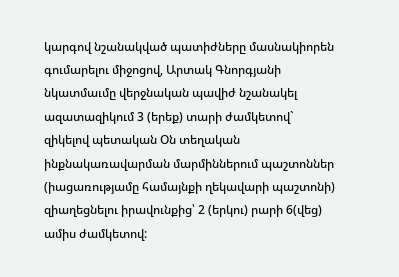կարգով նշանակված պատիժները մասնակիորեն գումարելու միջոցով, Արտակ Գնորգյանի նկատմաւմը վերջնական պավիժ նշանակել ազատազիկում 3 (երեք) տարի ժամկետով` զիկելով պետական Օն տեղական ինքնակառավարման մարմիններում պաշտոններ (իացառությամը համայնքի ղեկավարի պաշտոնի) զիաղեցնելու իրավունքից՝ 2 (երկու) րարի 6(վեց) ամիս ժամկետով: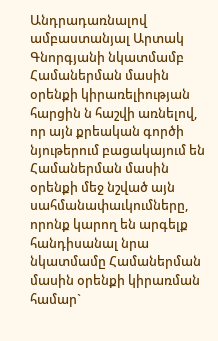Անդրադառնալով ամբաստանյալ Արտակ Գնորգյանի նկատմամբ Համաներման մասին օրենքի կիրառելիության հարցին ն հաշվի առնելով, որ այն քրեական գործի նյութերում բացակայում են Համաներման մասին օրենքի մեջ նշված այն սահմանափաւկումները, որոնք կարող են արգելք հանդիսանալ նրա նկատմամը Համաներման մասին օրենքի կիրառման համար`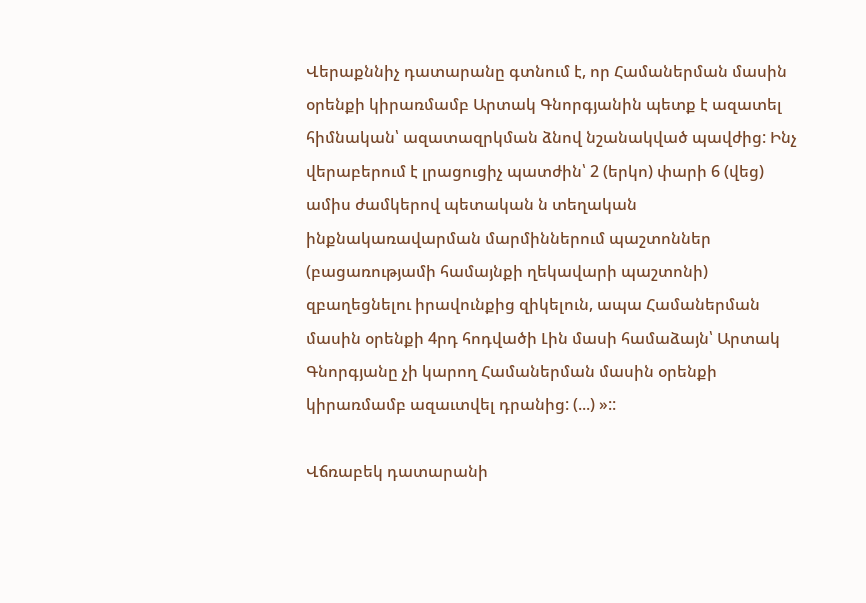Վերաքննիչ դատարանը գտնում է, որ Համաներման մասին օրենքի կիրառմամբ Արտակ Գնորգյանին պետք է ազատել հիմնական՝ ազատազրկման ձնով նշանակված պավժից: Ինչ վերաբերում է լրացուցիչ պատժին՝ 2 (երկո) փարի 6 (վեց) ամիս ժամկերով պետական ն տեղական ինքնակառավարման մարմիններում պաշտոններ (բացառությամի համայնքի ղեկավարի պաշտոնի) զբաղեցնելու իրավունքից զիկելուն, ապա Համաներման մասին օրենքի 4րդ հոդվածի Լին մասի համաձայն՝ Արտակ Գնորգյանը չի կարող Համաներման մասին օրենքի կիրառմամբ ազաւտվել դրանից: (...) »::

Վճռաբեկ դատարանի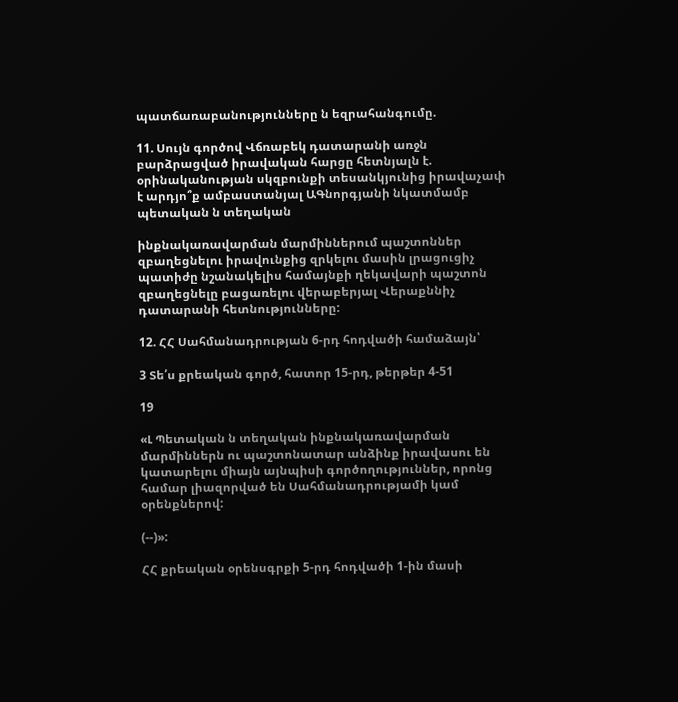պատճառաբանությունները ն եզրահանգումը.

11. Սույն գործով Վճռաբեկ դատարանի առջն բարձրացված իրավական հարցը հետնյալն է. օրինականության սկզբունքի տեսանկյունից իրավաչափ է արդյո՞ք ամբաստանյալ ԱԳնորգյանի նկատմամբ պետական ն տեղական

ինքնակառավարման մարմիններում պաշտոններ զբաղեցնելու իրավունքից զրկելու մասին լրացուցիչ պատիժը նշանակելիս համայնքի ղեկավարի պաշտոն զբաղեցնելը բացառելու վերաբերյալ Վերաքննիչ դատարանի հետնությունները:

12. ՀՀ Սահմանադրության 6-րդ հոդվածի համաձայն՝

3 Տե՛ս քրեական գործ, հատոր 15-րդ, թերթեր 4-51

19

«Լ Պետական ն տեղական ինքնակառավարման մարմիններն ու պաշտոնատար անձինք իրավասու են կատարելու միայն այնպիսի գործողություններ, որոնց համար լիազորված են Սահմանադրությամի կամ օրենքներով:

(--)»:

ՀՀ քրեական օրենսգրքի 5-րդ հոդվածի 1-ին մասի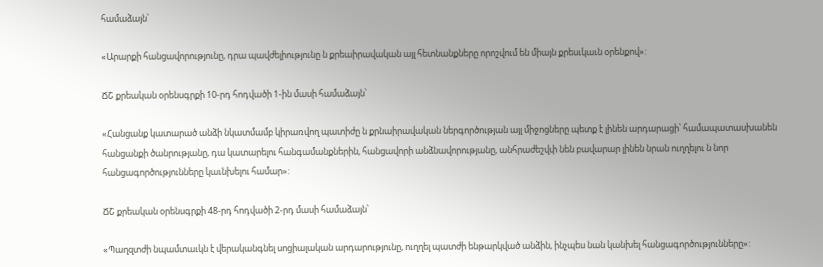համաձայն՝

«Արարքի հանցավորությունը, դրա պավժելիությունը ն քրեաիրավական այլ հետնանքները որոշվում են միայն քրեսւկաւն օրենքով»:

ՃՇ քրեական օրենսգրքի 10-րդ հոդվածի 1-ին մասի համաձայն՝

«Հանցանք կատարած անձի նկատմամբ կիրառվող պատիժը ն քրնաիրավական ներգործության այլ միջոցները պետք է լինեն արդարացի՝ համապատասխանեն հանցանքի ծանրությանը, դա կատարելու հանգամանքներին, հանցավորի անձնավորությանը, անհրաժեշվփ նեն բավարար լինեն նրան ուղղելու ն նոր հանցագործությունները կաւնխելու համար»:

ՃՇ քրեական օրենսգրքի 48-րդ հոդվածի 2-րդ մասի համաձայն՝

«Պաղզտժի նպամտաւկն է վերականգնել սոցիալական արդարությունը, ուղղել պատժի ենթարկված անձին, ինչպես նան կանխել հանցագործությունները»: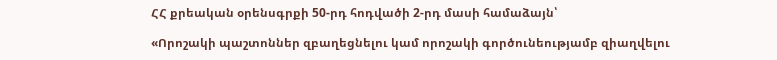ՀՀ քրեական օրենսգրքի 50-րդ հոդվածի 2-րդ մասի համաձայն՝

«Որոշակի պաշտոններ զբաղեցնելու կամ որոշակի գործունեությամբ զիաղվելու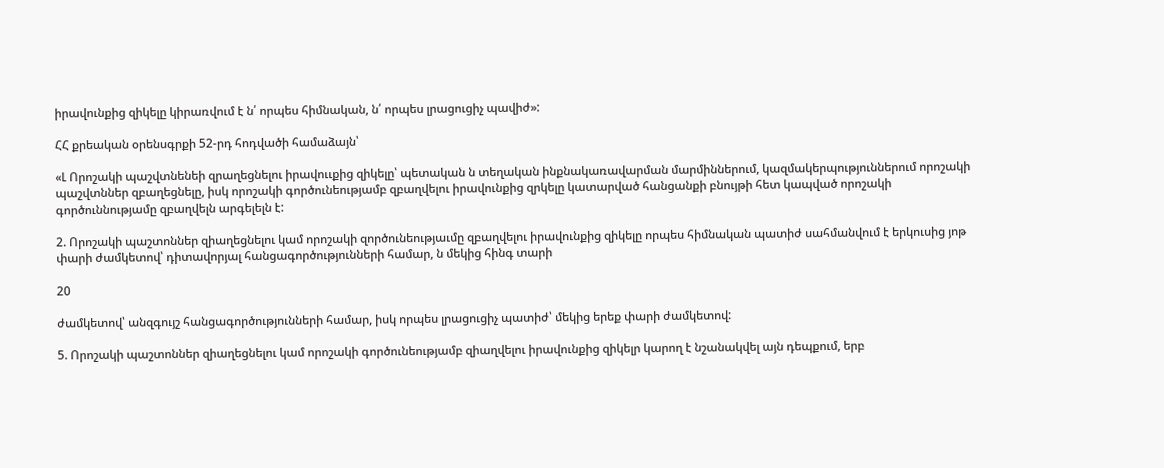իրավունքից զիկելը կիրառվում է ն՛ որպես հիմնական, ն՛ որպես լրացուցիչ պավիժ»:

ՀՀ քրեական օրենսգրքի 52-րդ հոդվածի համաձայն՝

«Լ Որոշակի պաշվտնենեի զրաղեցնելու իրավոււքից զիկելը՝ պետական ն տեղական ինքնակառավարման մարմիններում, կազմակերպություններում որոշակի պաշվտններ զբաղեցնելը, իսկ որոշակի գործունեությամբ զբաղվելու իրավունքից զրկելը կատարված հանցանքի բնույթի հետ կապված որոշակի գործուննությամը զբաղվելն արգելելն է:

2. Որոշակի պաշտոններ զիաղեցնելու կամ որոշակի զործունեությաւմը զբաղվելու իրավունքից զիկելը որպես հիմնական պատիժ սահմանվում է երկուսից յոթ փարի ժամկետով՝ դիտավորյալ հանցագործությունների համար, ն մեկից հինգ տարի

20

ժամկետով՝ անզգույշ հանցագործությունների համար, իսկ որպես լրացուցիչ պատիժ՝ մեկից երեք փարի ժամկետով:

5. Որոշակի պաշտոններ զիաղեցնելու կամ որոշակի գործունեությամբ զիաղվելու իրավունքից զիկելր կարող է նշանակվել այն դեպքում, երբ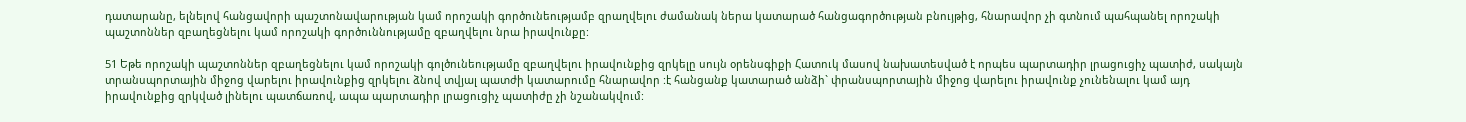դատարանը, ելնելով հանցավորի պաշտոնավարության կամ որոշակի գործունեությամբ զրաղվելու ժամանակ ներա կատարած հանցագործության բնույթից, հնարավոր չի գտնում պահպանել որոշակի պաշտոններ զբաղեցնելու կամ որոշակի գործուննությամը զբաղվելու նրա իրավունքը:

51 Եթե որոշակի պաշտոններ զբաղեցնելու կամ որոշակի գոլծունեությամը զբաղվելու իրավունքից զրկելը սույն օրենսգիքի Հատուկ մասով նախատեսված է որպես պարտադիր լրացուցիչ պատիժ, սակայն տրանսպորտային միջոց վարելու իրավունքից զրկելու ձնով տվյալ պատժի կատարումը հնարավոր :է հանցանք կատարած անձի` փրանսպորտային միջոց վարելու իրավունք չունենալու կամ այդ իրավունքից զրկված լինելու պատճառով, ապա պարտադիր լրացուցիչ պատիժը չի նշանակվում: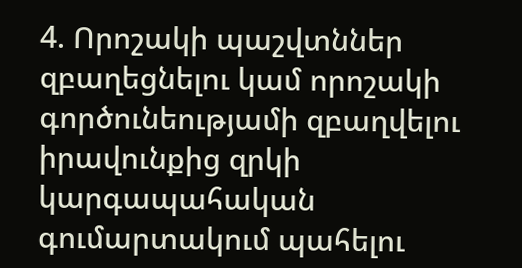4. Որոշակի պաշվտններ զբաղեցնելու կամ որոշակի գործունեությամի զբաղվելու իրավունքից զրկի կարգապահական գումարտակում պահելու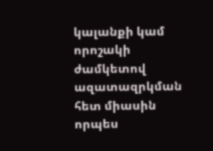կալանքի կամ որոշակի ժամկետով ազատազրկման հետ միասին որպես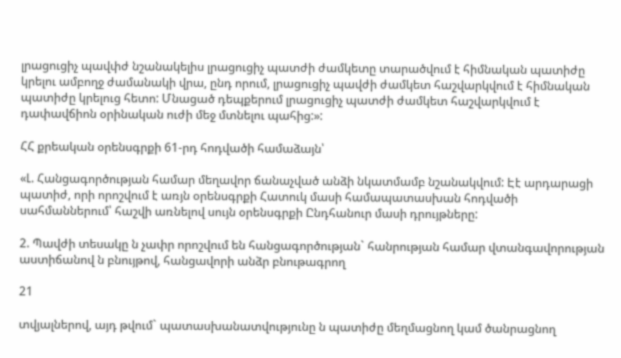լրացուցիչ պավփժ նշանակելիս լրացուցիչ պատժի ժամկետը տարածվում է հիմնական պատիժը կրելու ամբողջ ժամանակի վրա, ընդ որում, լրացուցիչ պավժի ժամկետ հաշվարկվում է հիմնական պատիժը կրելուց հետո: Մնացած դեպքերում լրացուցիչ պատժի ժամկետ հաշվարկվում է դափավճիոն օրինական ուժի մեջ մտնելու պահից:»:

ՀՀ քրեական օրենսգրքի 61-րդ հոդվածի համաձայն՝

«Լ. Հանցագործության համար մեղավոր ճանաչված անձի նկատմամբ նշանակվում: Էէ արդարացի պատիժ, որի որոշվում է առյն օրենսգրքի Հատուկ մասի համապատասխան հոդվածի սահմաններում՝ հաշվի առնելով սույն օրենսգրքի Ընդհանուր մասի դրույթները:

2. Պավժի տեսակը ն չափր որոշվում են հանցագործության` հանրության համար վտանգավորության աստիճանով ն բնույթով, հանցավորի անձր բնութագրող

21

տվյալներով, այդ թվում` պատասխանատվությունը ն պատիժը մեղմացնող կամ ծանրացնող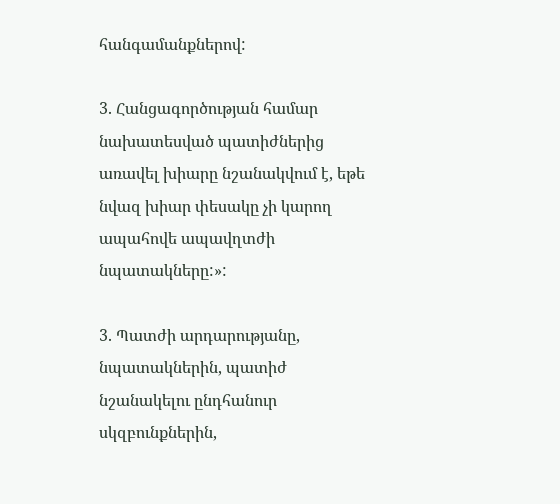հանգամանքներով:

3. Հանցագործության համար նախատեսված պատիժներից առավել խիարը նշանակվում է, եթե նվազ խիար փեսակը չի կարող ապահովե ապավղտժի նպատակները:»:

3. Պատժի արդարությանը, նպատակներին, պատիժ նշանակելու ընդհանուր սկզբունքներին,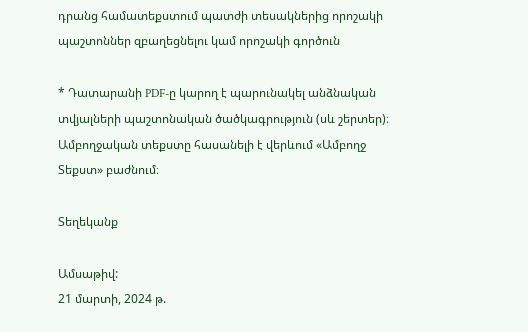դրանց համատեքստում պատժի տեսակներից որոշակի պաշտոններ զբաղեցնելու կամ որոշակի գործուն

* Դատարանի PDF-ը կարող է պարունակել անձնական տվյալների պաշտոնական ծածկագրություն (սև շերտեր)։ Ամբողջական տեքստը հասանելի է վերևում «Ամբողջ Տեքստ» բաժնում։

Տեղեկանք

Ամսաթիվ:
21 մարտի, 2024 թ.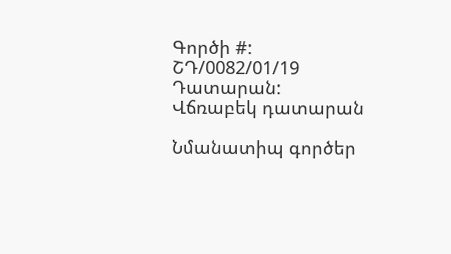Գործի #:
ՇԴ/0082/01/19
Դատարան:
Վճռաբեկ դատարան

Նմանատիպ գործեր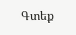Գտեք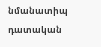նմանատիպ դատական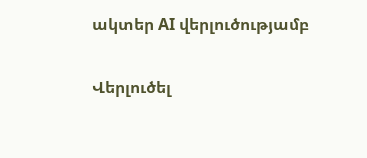ակտեր AI վերլուծությամբ

Վերլուծել